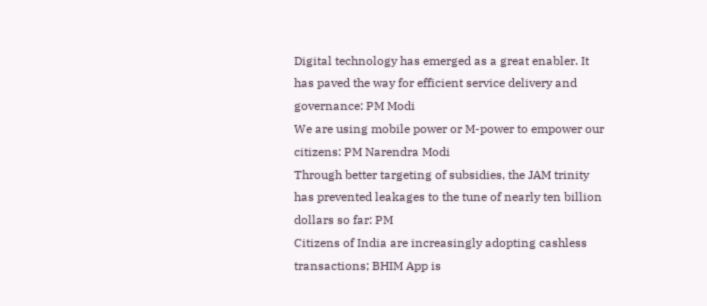Digital technology has emerged as a great enabler. It has paved the way for efficient service delivery and governance: PM Modi
We are using mobile power or M-power to empower our citizens: PM Narendra Modi
Through better targeting of subsidies, the JAM trinity has prevented leakages to the tune of nearly ten billion dollars so far: PM
Citizens of India are increasingly adopting cashless transactions; BHIM App is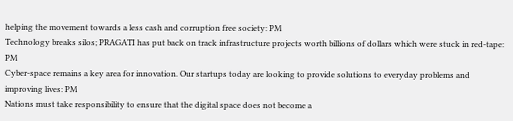helping the movement towards a less cash and corruption free society: PM
Technology breaks silos; PRAGATI has put back on track infrastructure projects worth billions of dollars which were stuck in red-tape: PM
Cyber-space remains a key area for innovation. Our startups today are looking to provide solutions to everyday problems and improving lives: PM
Nations must take responsibility to ensure that the digital space does not become a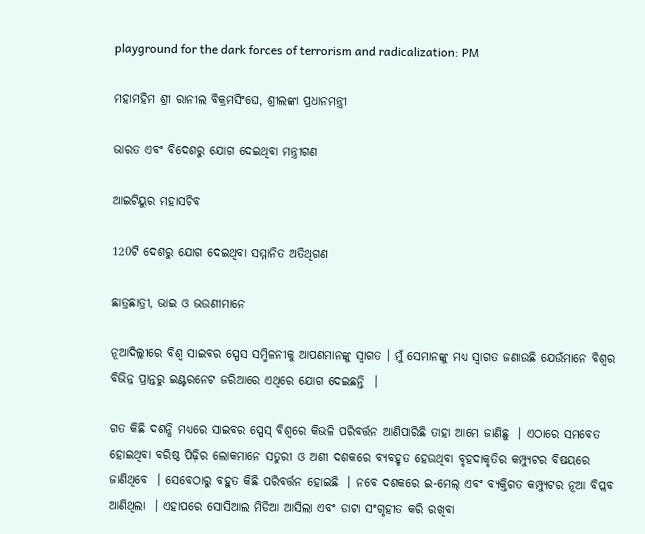playground for the dark forces of terrorism and radicalization: PM

ମହାମହିମ ଶ୍ରୀ ରାନୀଲ ବିକ୍ରମସିଂଘେ, ଶ୍ରୀଲଙ୍କା ପ୍ରଧାନମନ୍ତ୍ରୀ

ଭାରତ ଏବଂ ବିଦେଶରୁ ଯୋଗ ଦେଇଥିବା ମନ୍ତ୍ରୀଗଣ

ଆଇଟିୟୁର ମହାସଚିବ

120ଟି ଦେଶରୁ ଯୋଗ ଦେଇଥିବା ସମ୍ମାନିତ ଅତିଥିଗଣ

ଛାତ୍ରଛାତ୍ରୀ, ଭାଇ ଓ ଭଉଣୀମାନେ

ନୂଆଦିଲ୍ଲୀରେ ବିଶ୍ୱ ସାଇବର ସ୍ପେସ ସମ୍ମିଳନୀକୁ ଆପଣମାନଙ୍କୁ ସ୍ୱାଗତ । ମୁଁ ସେମାନଙ୍କୁ ମଧ୍ୟ ସ୍ୱାଗତ ଜଣାଉଛି ଯେଉଁମାନେ ବିଶ୍ୱର ବିଭିନ୍ନ ପ୍ରାନ୍ତରୁ ଇଣ୍ଟରନେଟ ଜରିଆରେ ଏଥିରେ ଯୋଗ ଦେଇଛନ୍ତି  ।

ଗତ କିଛି ଦଶନ୍ଧି ମଧ୍ୟରେ ସାଇବର ସ୍ପେସ୍ ବିଶ୍ୱରେ କିଭଳି ପରିବର୍ତ୍ତନ ଆଣିପାରିଛି ତାହା ଆମେ ଜାଣିଛୁ  । ଏଠାରେ ସମବେତ ହୋଇଥିବା ବରିଷ୍ଠ ପିଢ଼ିର ଲୋକମାନେ ସତୁରୀ ଓ ଅଶୀ ଦଶକରେ ବ୍ୟବହୃତ ହେଉଥିବା ବୃହଦାକୃତିର କମ୍ପ୍ୟୁଟର ବିଷୟରେ ଜାଣିଥିବେ  । ସେବେଠାରୁ ବହୁତ କିଛି ପରିବର୍ତ୍ତନ ହୋଇଛି  । ନବେ ଦଶକରେ ଇ-ମେଲ୍ ଏବଂ ବ୍ୟକ୍ତିଗତ କମ୍ପ୍ୟୁଟର ନୂଆ ବିପ୍ଲବ ଆଣିଥିଲା  । ଏହାପରେ ସୋସିଆଲ ମିଡିଆ ଆସିଲା ଏବଂ ଡାଟା ସଂଗୃହୀତ କରି ରଖିବା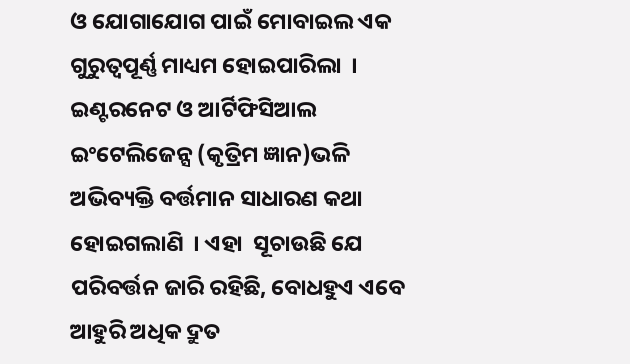ଓ ଯୋଗାଯୋଗ ପାଇଁ ମୋବାଇଲ ଏକ ଗୁରୁତ୍ୱପୂର୍ଣ୍ଣ ମାଧ୍ୟମ ହୋଇପାରିଲା  । ଇଣ୍ଟରନେଟ ଓ ଆର୍ଟିଫିସିଆଲ ଇଂଟେଲିଜେନ୍ସ (କୃତ୍ରିମ ଜ୍ଞାନ)ଭଳି ଅଭିବ୍ୟକ୍ତି ବର୍ତ୍ତମାନ ସାଧାରଣ କଥା ହୋଇଗଲାଣି  । ଏହା  ସୂଚାଉଛି ଯେ ପରିବର୍ତ୍ତନ ଜାରି ରହିଛି, ବୋଧହୁଏ ଏବେ ଆହୁରି ଅଧିକ ଦ୍ରୁତ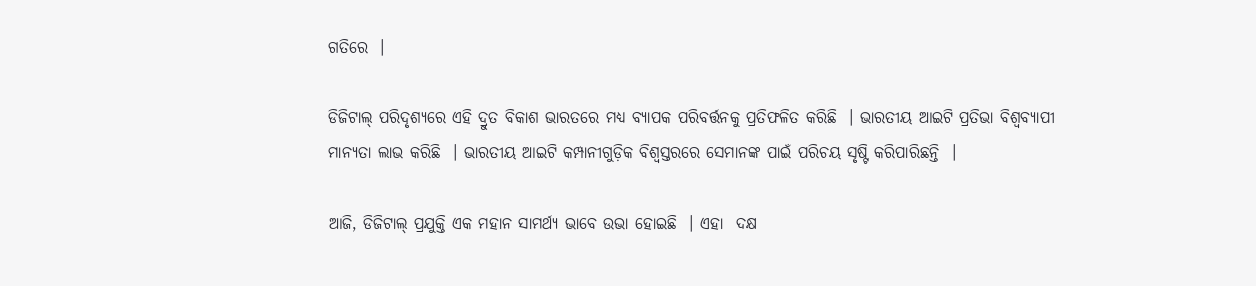ଗତିରେ  ।

ଡିଜିଟାଲ୍ ପରିଦୃଶ୍ୟରେ ଏହି ଦ୍ରୁତ ବିକାଶ ଭାରତରେ ମଧ୍ୟ ବ୍ୟାପକ ପରିବର୍ତ୍ତନକୁ ପ୍ରତିଫଳିତ କରିଛି  । ଭାରତୀୟ ଆଇଟି ପ୍ରତିଭା ବିଶ୍ୱବ୍ୟାପୀ ମାନ୍ୟତା ଲାଭ କରିଛି  । ଭାରତୀୟ ଆଇଟି କମ୍ପାନୀଗୁଡ଼ିକ ବିଶ୍ୱସ୍ତରରେ ସେମାନଙ୍କ ପାଇଁ ପରିଚୟ ସୃଷ୍ଟି କରିପାରିଛନ୍ତି  ।

ଆଜି, ଡିଜିଟାଲ୍ ପ୍ରଯୁକ୍ତି ଏକ ମହାନ ସାମର୍ଥ୍ୟ ଭାବେ ଉଭା ହୋଇଛି  । ଏହା  ଦକ୍ଷ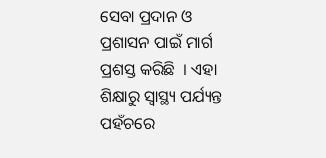ସେବା ପ୍ରଦାନ ଓ ପ୍ରଶାସନ ପାଇଁ ମାର୍ଗ ପ୍ରଶସ୍ତ କରିଛି  । ଏହା ଶିକ୍ଷାରୁ ସ୍ୱାସ୍ଥ୍ୟ ପର୍ଯ୍ୟନ୍ତ  ପହଁଚରେ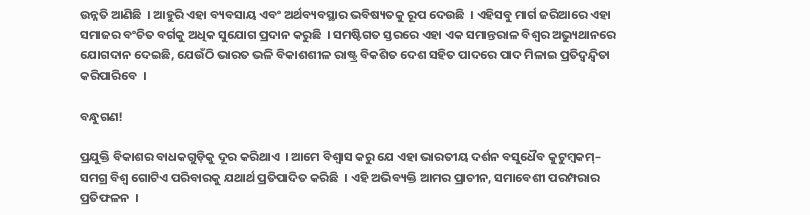ଉନ୍ନତି ଆଣିଛି  । ଆହୁରି ଏହା ବ୍ୟବସାୟ ଏବଂ ଅର୍ଥବ୍ୟବସ୍ଥାର ଭବିଷ୍ୟତକୁ ରୂପ ଦେଉଛି  । ଏହିସବୁ ମାର୍ଗ ଜରିଆରେ ଏହା ସମାଜର ବଂଚିତ ବର୍ଗକୁ ଅଧିକ ସୁଯୋଗ ପ୍ରଦାନ କରୁଛି  । ସମଷ୍ଟିଗତ ସ୍ତରରେ ଏହା ଏକ ସମାନ୍ତରାଳ ବିଶ୍ୱର ଅଭ୍ୟୁଥାନରେ ଯୋଗଦାନ ଦେଇଛି, ଯେଉଁଠି ଭାରତ ଭଳି ବିକାଶଶୀଳ ରାଷ୍ଟ୍ର ବିକଶିତ ଦେଶ ସହିତ ପାଦରେ ପାଦ ମିଳାଇ ପ୍ରତିଦ୍ୱନ୍ଦ୍ୱିତା କରିପାରିବେ  ।

ବନ୍ଧୁଗଣ!

ପ୍ରଯୁକ୍ତି ବିକାଶର ବାଧକଗୁଡ଼ିକୁ ଦୂର କରିଥାଏ  । ଆମେ ବିଶ୍ୱାସ କରୁ ଯେ ଏହା ଭାରତୀୟ ଦର୍ଶନ ବସୁଧୈବ କୁଟୁମ୍ବକମ୍– ସମଗ୍ର ବିଶ୍ୱ ଗୋଟିଏ ପରିବାରକୁ ଯଥାର୍ଥ ପ୍ରତିପାଦିତ କରିଛି  । ଏହି ଅଭିବ୍ୟକ୍ତି ଆମର ପ୍ରାଚୀନ, ସମାବେଶୀ ପରମ୍ପରାର ପ୍ରତିଫଳନ  ।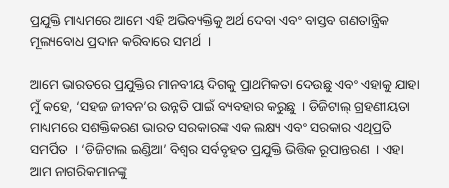ପ୍ରଯୁକ୍ତି ମାଧ୍ୟମରେ ଆମେ ଏହି ଅଭିବ୍ୟକ୍ତିକୁ ଅର୍ଥ ଦେବା ଏବଂ ବାସ୍ତବ ଗଣତାନ୍ତ୍ରିକ ମୂଲ୍ୟବୋଧ ପ୍ରଦାନ କରିବାରେ ସମର୍ଥ  ।

ଆମେ ଭାରତରେ ପ୍ରଯୁକ୍ତିର ମାନବୀୟ ଦିଗକୁ ପ୍ରାଥମିକତା ଦେଉଛୁ ଏବଂ ଏହାକୁ ଯାହା ମୁଁ କହେ, ‘ସହଜ ଜୀବନ’ର ଉନ୍ନତି ପାଇଁ ବ୍ୟବହାର କରୁଛୁ  । ଡିଜିଟାଲ୍ ଗ୍ରହଣୀୟତା ମାଧ୍ୟମରେ ସଶକ୍ତିକରଣ ଭାରତ ସରକାରଙ୍କ ଏକ ଲକ୍ଷ୍ୟ ଏବଂ ସରକାର ଏଥିପ୍ରତି ସମର୍ପିତ  । ‘ଡିଜିଟାଲ ଇଣ୍ଡିଆ’ ବିଶ୍ୱର ସର୍ବବୃହତ ପ୍ରଯୁକ୍ତି ଭିତ୍ତିକ ରୂପାନ୍ତରଣ  । ଏହା ଆମ ନାଗରିକମାନଙ୍କୁ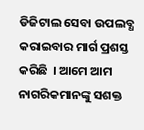ଡିଜିଟାଲ ସେବା ଉପଲବ୍ଧ କରାଇବାର ମାର୍ଗ ପ୍ରଶସ୍ତ କରିଛି  । ଆମେ ଆମ ନାଗରିକମାନଙ୍କୁ ସଶକ୍ତ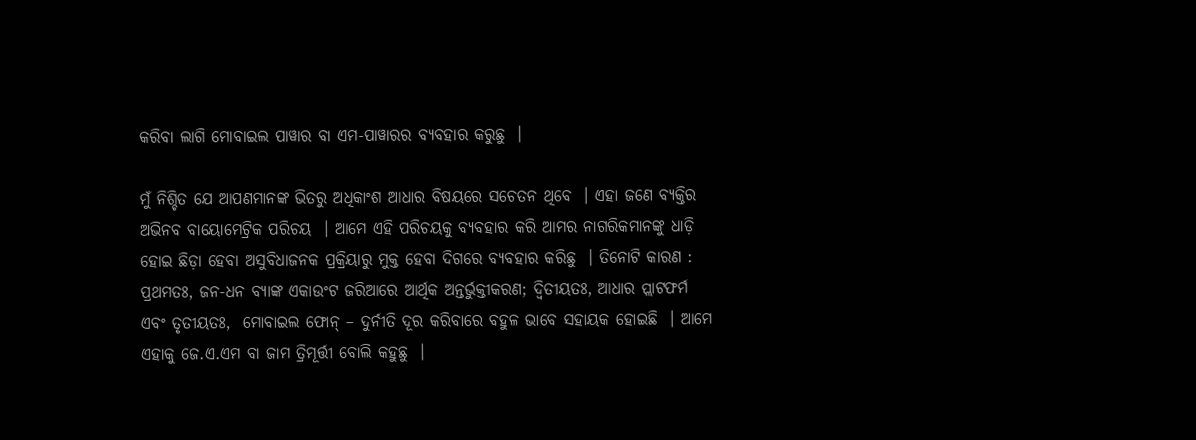କରିବା ଲାଗି ମୋବାଇଲ ପାୱାର ବା ଏମ-ପାୱାରର ବ୍ୟବହାର କରୁଛୁ  ।

ମୁଁ ନିଶ୍ଚିତ ଯେ ଆପଣମାନଙ୍କ ଭିତରୁ ଅଧିକାଂଶ ଆଧାର ବିଷୟରେ ସଚେତନ ଥିବେ  । ଏହା ଜଣେ ବ୍ୟକ୍ତିର ଅଭିନବ ବାୟୋମେଟ୍ରିକ ପରିଚୟ  । ଆମେ ଏହି ପରିଚୟକୁ ବ୍ୟବହାର କରି ଆମର ନାଗରିକମାନଙ୍କୁ ଧାଡ଼ି ହୋଇ ଛିଡ଼ା ହେବା ଅସୁବିଧାଜନକ ପ୍ରକ୍ରିୟାରୁ ମୁକ୍ତ ହେବା ଦିଗରେ ବ୍ୟବହାର କରିଛୁ  । ତିନୋଟି କାରଣ : ପ୍ରଥମତଃ, ଜନ-ଧନ ବ୍ୟାଙ୍କ ଏକାଉଂଟ ଜରିଆରେ ଆର୍ଥିକ ଅନ୍ତର୍ଭୁକ୍ତୀକରଣ; ଦ୍ୱିତୀୟତଃ, ଆଧାର ପ୍ଲାଟଫର୍ମ ଏବଂ ତୃତୀୟତଃ,  ମୋବାଇଲ ଫୋନ୍ – ଦୁର୍ନୀତି ଦୂର କରିବାରେ ବହୁଳ ଭାବେ ସହାୟକ ହୋଇଛି  । ଆମେ ଏହାକୁ ଜେ.ଏ.ଏମ ବା ଜାମ ତ୍ରିମୂର୍ତ୍ତୀ ବୋଲି କହୁଛୁ  ।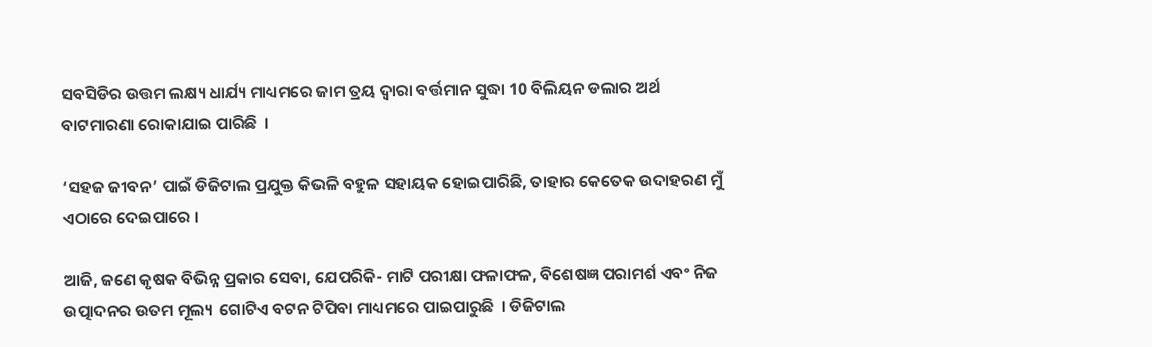ସବସିଡିର ଉତ୍ତମ ଲକ୍ଷ୍ୟ ଧାର୍ଯ୍ୟ ମାଧ୍ୟମରେ ଜାମ ତ୍ରୟ ଦ୍ୱାରା ବର୍ତ୍ତମାନ ସୁଦ୍ଧା 10 ବିଲିୟନ ଡଲାର ଅର୍ଥ ବାଟମାରଣା ରୋକାଯାଇ ପାରିଛି  ।

‘ସହଜ ଜୀବନ’ ପାଇଁ ଡିଜିଟାଲ ପ୍ରଯୁକ୍ତ କିଭଳି ବହୁଳ ସହାୟକ ହୋଇପାରିଛି, ତାହାର କେତେକ ଉଦାହରଣ ମୁଁ ଏଠାରେ ଦେଇପାରେ ।

ଆଜି, ଜଣେ କୃଷକ ବିଭିନ୍ନ ପ୍ରକାର ସେବା, ଯେପରିକି- ମାଟି ପରୀକ୍ଷା ଫଳାଫଳ, ବିଶେଷଜ୍ଞ ପରାମର୍ଶ ଏବଂ ନିଜ ଉତ୍ପାଦନର ଉତମ ମୂଲ୍ୟ  ଗୋଟିଏ ବଟନ ଟିପିବା ମାଧ୍ୟମରେ ପାଇପାରୁଛି  । ଡିଜିଟାଲ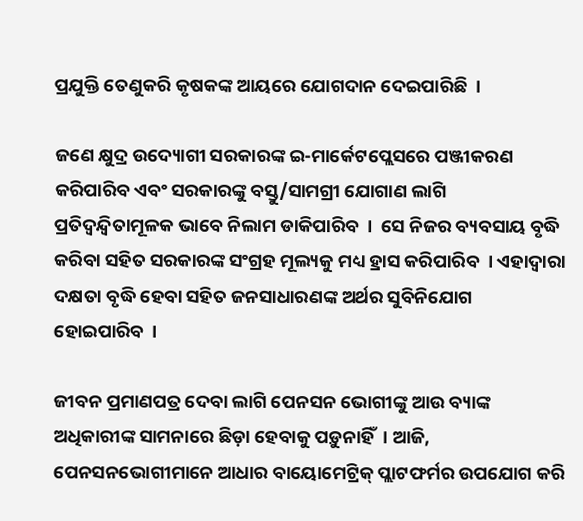ପ୍ରଯୁକ୍ତି ତେଣୁକରି କୃଷକଙ୍କ ଆୟରେ ଯୋଗଦାନ ଦେଇପାରିଛି  ।

ଜଣେ କ୍ଷୁଦ୍ର ଉଦ୍ୟୋଗୀ ସରକାରଙ୍କ ଇ-ମାର୍କେଟପ୍ଲେସରେ ପଞ୍ଜୀକରଣ କରିପାରିବ ଏବଂ ସରକାରଙ୍କୁ ବସ୍ତୁ/ସାମଗ୍ରୀ ଯୋଗାଣ ଲାଗି ପ୍ରତିଦ୍ୱନ୍ଦ୍ୱିତାମୂଳକ ଭାବେ ନିଲାମ ଡାକିପାରିବ  ।  ସେ ନିଜର ବ୍ୟବସାୟ ବୃଦ୍ଧି କରିବା ସହିତ ସରକାରଙ୍କ ସଂଗ୍ରହ ମୂଲ୍ୟକୁ ମଧ୍ୟ ହ୍ରାସ କରିପାରିବ  । ଏହାଦ୍ୱାରା ଦକ୍ଷତା ବୃଦ୍ଧି ହେବା ସହିତ ଜନସାଧାରଣଙ୍କ ଅର୍ଥର ସୁବିନିଯୋଗ ହୋଇପାରିବ  ।

ଜୀବନ ପ୍ରମାଣପତ୍ର ଦେବା ଲାଗି ପେନସନ ଭୋଗୀଙ୍କୁ ଆଉ ବ୍ୟାଙ୍କ ଅଧିକାରୀଙ୍କ ସାମନାରେ ଛିଡ଼ା ହେବାକୁ ପଡ଼ୁନାହିଁ  । ଆଜି, ପେନସନଭୋଗୀମାନେ ଆଧାର ବାୟୋମେଟ୍ରିକ୍ ପ୍ଲାଟଫର୍ମର ଉପଯୋଗ କରି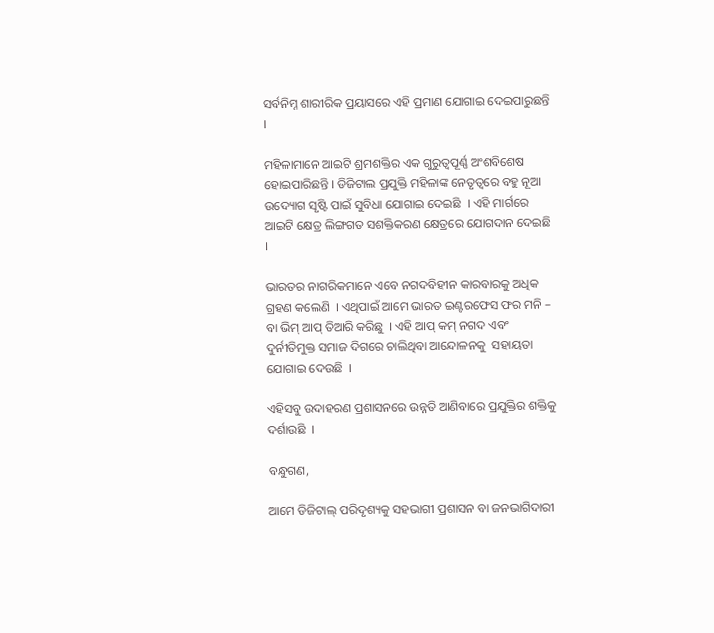ସର୍ବନିମ୍ନ ଶାରୀରିକ ପ୍ରୟାସରେ ଏହି ପ୍ରମାଣ ଯୋଗାଇ ଦେଇପାରୁଛନ୍ତି  ।

ମହିଳାମାନେ ଆଇଟି ଶ୍ରମଶକ୍ତିର ଏକ ଗୁରୁତ୍ୱପୂର୍ଣ୍ଣ ଅଂଶବିଶେଷ ହୋଇପାରିଛନ୍ତି । ଡିଜିଟାଲ ପ୍ରଯୁକ୍ତି ମହିଳାଙ୍କ ନେତୃତ୍ୱରେ ବହୁ ନୂଆ ଉଦ୍ୟୋଗ ସୃଷ୍ଟି ପାଇଁ ସୁବିଧା ଯୋଗାଇ ଦେଇଛି  । ଏହି ମାର୍ଗରେ ଆଇଟି କ୍ଷେତ୍ର ଲିଙ୍ଗଗତ ସଶକ୍ତିକରଣ କ୍ଷେତ୍ରରେ ଯୋଗଦାନ ଦେଇଛି  ।

ଭାରତର ନାଗରିକମାନେ ଏବେ ନଗଦବିହୀନ କାରବାରକୁ ଅଧିକ ଗ୍ରହଣ କଲେଣି  । ଏଥିପାଇଁ ଆମେ ଭାରତ ଇଣ୍ଟରଫେସ ଫର ମନି – ବା ଭିମ୍ ଆପ୍ ତିଆରି କରିଛୁ  । ଏହି ଆପ୍ କମ୍ ନଗଦ ଏବଂ ଦୁର୍ନୀତିମୁକ୍ତ ସମାଜ ଦିଗରେ ଚାଲିଥିବା ଆନ୍ଦୋଳନକୁ  ସହାୟତା ଯୋଗାଇ ଦେଉଛି  ।

ଏହିସବୁ ଉଦାହରଣ ପ୍ରଶାସନରେ ଉନ୍ନତି ଆଣିବାରେ ପ୍ରଯୁକ୍ତିର ଶକ୍ତିକୁ ଦର୍ଶାଉଛି  ।

ବନ୍ଧୁଗଣ,

ଆମେ ଡିଜିଟାଲ୍ ପରିଦୃଶ୍ୟକୁ ସହଭାଗୀ ପ୍ରଶାସନ ବା ଜନଭାଗିଦାରୀ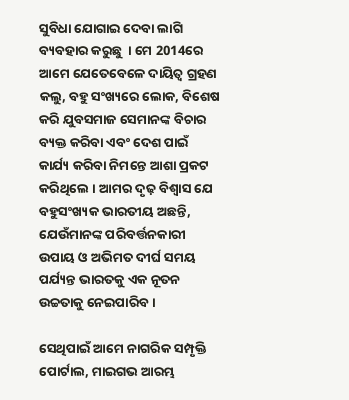ସୁବିଧା ଯୋଗାଇ ଦେବା ଲାଗି ବ୍ୟବହାର କରୁଛୁ  । ମେ 2014ରେ ଆମେ ଯେତେବେଳେ ଦାୟିତ୍ୱ ଗ୍ରହଣ କଲୁ, ବହୁ ସଂଖ୍ୟରେ ଲୋକ, ବିଶେଷ କରି ଯୁବସମାଜ ସେମାନଙ୍କ ବିଚାର ବ୍ୟକ୍ତ କରିବା ଏବଂ ଦେଶ ପାଇଁ କାର୍ଯ୍ୟ କରିବା ନିମନ୍ତେ ଆଶା ପ୍ରକଟ କରିଥିଲେ । ଆମର ଦୃଢ଼ ବିଶ୍ୱାସ ଯେ ବହୁସଂଖ୍ୟକ ଭାରତୀୟ ଅଛନ୍ତି, ଯେଉଁମାନଙ୍କ ପରିବର୍ତ୍ତନକାରୀ ଉପାୟ ଓ ଅଭିମତ ଦୀର୍ଘ ସମୟ ପର୍ଯ୍ୟନ୍ତ ଭାରତକୁ ଏକ ନୂତନ ଉଚ୍ଚତାକୁ ନେଇପାରିବ ।

ସେଥିପାଇଁ ଆମେ ନାଗରିକ ସମ୍ପୃକ୍ତି ପୋର୍ଟାଲ, ମାଇଗଭ ଆରମ୍ଭ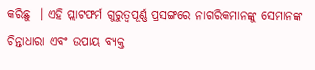କରିଛୁ  । ଏହି ପ୍ଲାଟଫର୍ମ ଗୁରୁତ୍ୱପୂର୍ଣ୍ଣ ପ୍ରସଙ୍ଗରେ ନାଗରିକମାନଙ୍କୁ ସେମାନଙ୍କ ଚିନ୍ତାଧାରା ଏବଂ ଉପାୟ ବ୍ୟକ୍ତ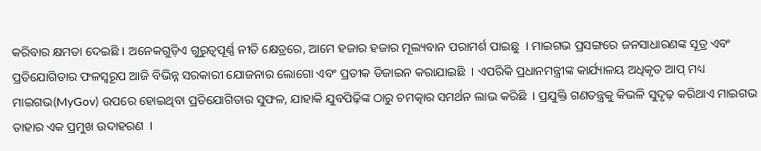କରିବାର କ୍ଷମତା ଦେଇଛି । ଅନେକଗୁଡ଼ିଏ ଗୁରୁତ୍ୱପୂର୍ଣ୍ଣ ନୀତି କ୍ଷେତ୍ରରେ, ଆମେ ହଜାର ହଜାର ମୂଲ୍ୟବାନ ପରାମର୍ଶ ପାଇଛୁ  । ମାଇଗଭ ପ୍ରସଙ୍ଗରେ ଜନସାଧାରଣଙ୍କ ସୂତ୍ର ଏବଂ ପ୍ରତିଯୋଗିତାର ଫଳସ୍ୱରୂପ ଆଜି ବିଭିନ୍ନ ସରକାରୀ ଯୋଜନାର ଲୋଗୋ ଏବଂ ପ୍ରତୀକ ଡିଜାଇନ କରାଯାଇଛି  । ଏପରିକି ପ୍ରଧାନମନ୍ତ୍ରୀଙ୍କ କାର୍ଯ୍ୟାଳୟ ଅଧିକୃତ ଆପ୍ ମଧ୍ୟ ମାଇଗଭ(MyGov) ଉପରେ ହୋଇଥିବା ପ୍ରତିଯୋଗିତାର ସୁଫଳ, ଯାହାକି ଯୁବପିଢ଼ିଙ୍କ ଠାରୁ ଚମତ୍କାର ସମର୍ଥନ ଲାଭ କରିଛି  । ପ୍ରଯୁକ୍ତି ଗଣତନ୍ତ୍ରକୁ କିଭଳି ସୁଦୃଢ଼ କରିଥାଏ ମାଇଗଭ ତାହାର ଏକ ପ୍ରମୁଖ ଉଦାହରଣ  ।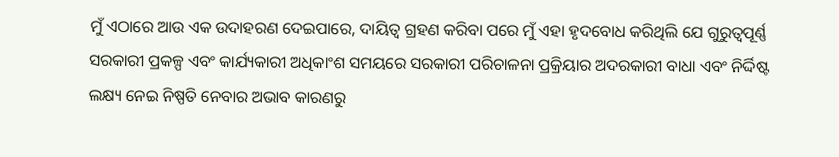ମୁଁ ଏଠାରେ ଆଉ ଏକ ଉଦାହରଣ ଦେଇପାରେ, ଦାୟିତ୍ୱ ଗ୍ରହଣ କରିବା ପରେ ମୁଁ ଏହା ହୃଦବୋଧ କରିଥିଲି ଯେ ଗୁରୁତ୍ୱପୂର୍ଣ୍ଣ ସରକାରୀ ପ୍ରକଳ୍ପ ଏବଂ କାର୍ଯ୍ୟକାରୀ ଅଧିକାଂଶ ସମୟରେ ସରକାରୀ ପରିଚାଳନା ପ୍ରକ୍ରିୟାର ଅଦରକାରୀ ବାଧା ଏବଂ ନିର୍ଦ୍ଦିଷ୍ଟ ଲକ୍ଷ୍ୟ ନେଇ ନିଷ୍ପତି ନେବାର ଅଭାବ କାରଣରୁ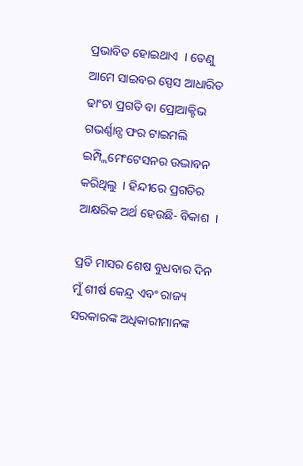ପ୍ରଭାବିତ ହୋଇଥାଏ  । ତେଣୁ ଆମେ ସାଇବର ସ୍ପେସ ଆଧାରିତ ଢାଂଚା ପ୍ରଗତି ବା ପ୍ରୋଆକ୍ଟିଭ ଗଭର୍ଣ୍ଣାନ୍ସ ଫର ଟାଇମଲି ଇମ୍ପ୍ଲିମେଂଟେସନର ଉଦ୍ଭାବନ କରିଥିଲୁ  । ହିନ୍ଦୀରେ ପ୍ରଗତିର ଆକ୍ଷରିକ ଅର୍ଥ ହେଉଛି- ବିକାଶ  ।

ପ୍ରତି ମାସର ଶେଷ ବୁଧବାର ଦିନ ମୁଁ ଶୀର୍ଷ କେନ୍ଦ୍ର ଏବଂ ରାଜ୍ୟ ସରକାରଙ୍କ ଅଧିକାରୀମାନଙ୍କ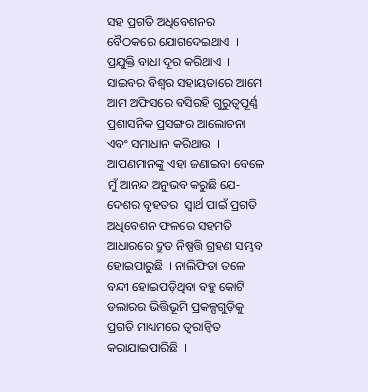ସହ ପ୍ରଗତି ଅଧିବେଶନର ବୈଠକରେ ଯୋଗଦେଇଥାଏ  । ପ୍ରଯୁକ୍ତି ବାଧା ଦୂର କରିଥାଏ  । ସାଇବର ବିଶ୍ୱର ସହାୟତାରେ ଆମେ ଆମ ଅଫିସରେ ବସିରହି ଗୁରୁତ୍ୱପୂର୍ଣ୍ଣ ପ୍ରଶାସନିକ ପ୍ରସଙ୍ଗର ଆଲୋଚନା ଏବଂ ସମାଧାନ କରିଥାଉ  । ଆପଣମାନଙ୍କୁ ଏହା ଜଣାଇବା ବେଳେ ମୁଁ ଆନନ୍ଦ ଅନୁଭବ କରୁଛି ଯେ- ଦେଶର ବୃହତର  ସ୍ୱାର୍ଥ ପାଇଁ ପ୍ରଗତି ଅଧିବେଶନ ଫଳରେ ସହମତି ଆଧାରରେ ଦ୍ରୁତ ନିଷ୍ପତ୍ତି ଗ୍ରହଣ ସମ୍ଭବ ହୋଇପାରୁଛି  । ନାଲିଫିତା ତଳେ ବନ୍ଦୀ ହୋଇପଡ଼ିଥିବା ବହୁ କୋଟି ଡଲାରର ଭିତ୍ତିଭୂମି ପ୍ରକଳ୍ପଗୁଡ଼ିକୁ ପ୍ରଗତି ମାଧ୍ୟମରେ ତ୍ୱରାନ୍ୱିତ କରାଯାଇପାରିଛି  ।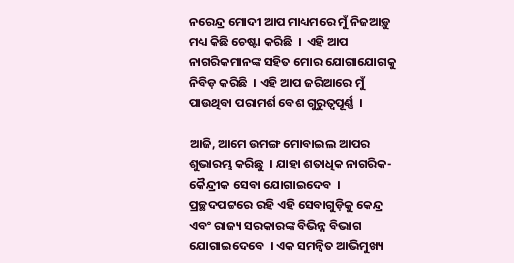ନରେନ୍ଦ୍ର ମୋଦୀ ଆପ ମାଧ୍ୟମରେ ମୁଁ ନିଜଆଡ଼ୁ ମଧ୍ୟ କିଛି ଚେଷ୍ଟା କରିଛି  ।  ଏହି ଆପ ନାଗରିକମାନଙ୍କ ସହିତ ମୋର ଯୋଗାଯୋଗକୁ ନିବିଡ଼ କରିଛି  । ଏହି ଆପ ଜରିଆରେ ମୁଁ ପାଉଥିବା ପରାମର୍ଶ ବେଶ ଗୁରୁତ୍ୱପୂର୍ଣ୍ଣ  ।

ଆଜି, ଆମେ ଉମଙ୍ଗ ମୋବାଇଲ ଆପର ଶୁଭାରମ୍ଭ କରିଛୁ  । ଯାହା ଶତାଧିକ ନାଗରିକ-କୈନ୍ଦ୍ରୀକ ସେବା ଯୋଗାଇଦେବ  । ପ୍ରଚ୍ଛଦପଟ୍ଟରେ ରହି ଏହି ସେବାଗୁଡ଼ିକୁ କେନ୍ଦ୍ର ଏବଂ ରାଜ୍ୟ ସରକାରଙ୍କ ବିଭିନ୍ନ ବିଭାଗ ଯୋଗାଇଦେବେ  । ଏକ ସମନ୍ୱିତ ଆଭିମୁଖ୍ୟ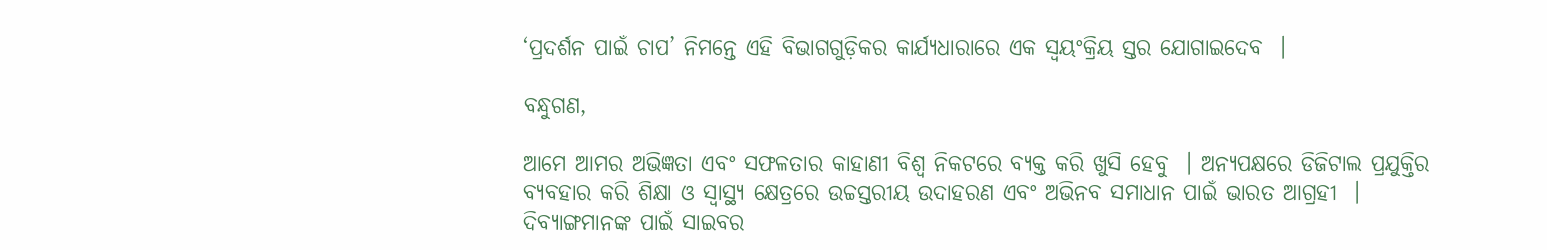‘ପ୍ରଦର୍ଶନ ପାଇଁ ଚାପ’ ନିମନ୍ତେ ଏହି ବିଭାଗଗୁଡ଼ିକର କାର୍ଯ୍ୟଧାରାରେ ଏକ ସ୍ୱୟଂକ୍ରିୟ ସ୍ତର ଯୋଗାଇଦେବ  ।

ବନ୍ଧୁଗଣ,

ଆମେ ଆମର ଅଭିଜ୍ଞତା ଏବଂ ସଫଳତାର କାହାଣୀ ବିଶ୍ୱ ନିକଟରେ ବ୍ୟକ୍ତ କରି ଖୁସି ହେବୁ  । ଅନ୍ୟପକ୍ଷରେ ଡିଜିଟାଲ ପ୍ରଯୁକ୍ତିର ବ୍ୟବହାର କରି ଶିକ୍ଷା ଓ ସ୍ୱାସ୍ଥ୍ୟ କ୍ଷେତ୍ରରେ ଉଚ୍ଚସ୍ତରୀୟ ଉଦାହରଣ ଏବଂ ଅଭିନବ ସମାଧାନ ପାଇଁ ଭାରତ ଆଗ୍ରହୀ  । ଦିବ୍ୟାଙ୍ଗମାନଙ୍କ ପାଇଁ ସାଇବର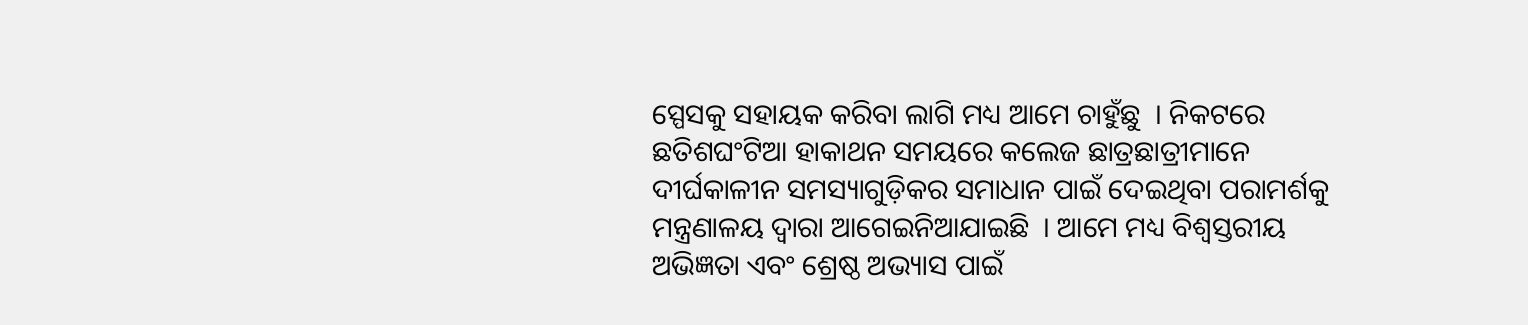ସ୍ପେସକୁ ସହାୟକ କରିବା ଲାଗି ମଧ୍ୟ ଆମେ ଚାହୁଁଛୁ  । ନିକଟରେ ଛତିଶଘଂଟିଆ ହାକାଥନ ସମୟରେ କଲେଜ ଛାତ୍ରଛାତ୍ରୀମାନେ ଦୀର୍ଘକାଳୀନ ସମସ୍ୟାଗୁଡ଼ିକର ସମାଧାନ ପାଇଁ ଦେଇଥିବା ପରାମର୍ଶକୁ ମନ୍ତ୍ରଣାଳୟ ଦ୍ୱାରା ଆଗେଇନିଆଯାଇଛି  । ଆମେ ମଧ୍ୟ ବିଶ୍ୱସ୍ତରୀୟ ଅଭିଜ୍ଞତା ଏବଂ ଶ୍ରେଷ୍ଠ ଅଭ୍ୟାସ ପାଇଁ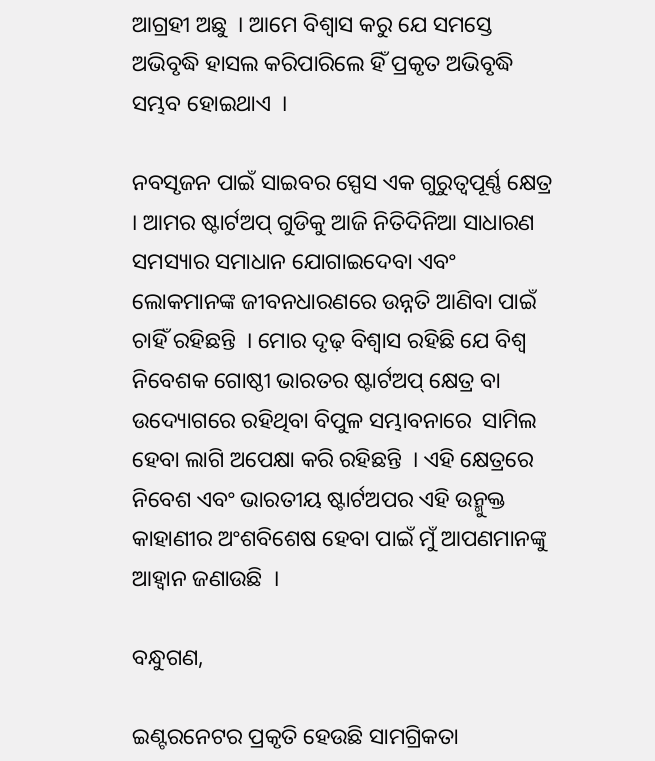ଆଗ୍ରହୀ ଅଛୁ  । ଆମେ ବିଶ୍ୱାସ କରୁ ଯେ ସମସ୍ତେ ଅଭିବୃଦ୍ଧି ହାସଲ କରିପାରିଲେ ହିଁ ପ୍ରକୃତ ଅଭିବୃଦ୍ଧି ସମ୍ଭବ ହୋଇଥାଏ  ।

ନବସୃଜନ ପାଇଁ ସାଇବର ସ୍ପେସ ଏକ ଗୁରୁତ୍ୱପୂର୍ଣ୍ଣ କ୍ଷେତ୍ର  । ଆମର ଷ୍ଟାର୍ଟଅପ୍ ଗୁଡିକୁ ଆଜି ନିତିଦିନିଆ ସାଧାରଣ ସମସ୍ୟାର ସମାଧାନ ଯୋଗାଇଦେବା ଏବଂ ଲୋକମାନଙ୍କ ଜୀବନଧାରଣରେ ଉନ୍ନତି ଆଣିବା ପାଇଁ ଚାହିଁ ରହିଛନ୍ତି  । ମୋର ଦୃଢ଼ ବିଶ୍ୱାସ ରହିଛି ଯେ ବିଶ୍ୱ ନିବେଶକ ଗୋଷ୍ଠୀ ଭାରତର ଷ୍ଟାର୍ଟଅପ୍ କ୍ଷେତ୍ର ବା ଉଦ୍ୟୋଗରେ ରହିଥିବା ବିପୁଳ ସମ୍ଭାବନାରେ  ସାମିଲ ହେବା ଲାଗି ଅପେକ୍ଷା କରି ରହିଛନ୍ତି  । ଏହି କ୍ଷେତ୍ରରେ ନିବେଶ ଏବଂ ଭାରତୀୟ ଷ୍ଟାର୍ଟଅପର ଏହି ଉନ୍ମୁକ୍ତ କାହାଣୀର ଅଂଶବିଶେଷ ହେବା ପାଇଁ ମୁଁ ଆପଣମାନଙ୍କୁ ଆହ୍ୱାନ ଜଣାଉଛି  ।

ବନ୍ଧୁଗଣ,

ଇଣ୍ଟରନେଟର ପ୍ରକୃତି ହେଉଛି ସାମଗ୍ରିକତା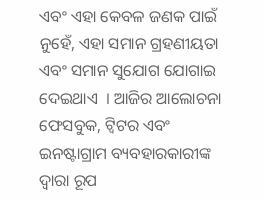ଏବଂ ଏହା କେବଳ ଜଣକ ପାଇଁ ନୁହେଁ, ଏହା ସମାନ ଗ୍ରହଣୀୟତା ଏବଂ ସମାନ ସୁଯୋଗ ଯୋଗାଇ ଦେଇଥାଏ  । ଆଜିର ଆଲୋଚନା ଫେସବୁକ, ଟ୍ୱିଟର ଏବଂ ଇନଷ୍ଟାଗ୍ରାମ ବ୍ୟବହାରକାରୀଙ୍କ ଦ୍ୱାରା ରୂପ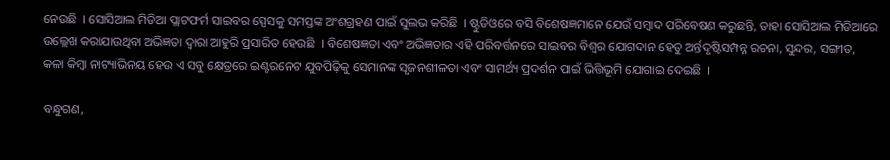ନେଉଛି  । ସୋସିଆଲ ମିଡିଆ ପ୍ଲାଟଫର୍ମ ସାଇବର ସ୍ପେସକୁ ସମସ୍ତଙ୍କ ଅଂଶଗ୍ରହଣ ପାଇଁ ସୁଲଭ କରିଛି  । ଷ୍ଟୁଡିଓରେ ବସି ବିଶେଷଜ୍ଞମାନେ ଯେଉଁ ସମ୍ବାଦ ପରିବେଷଣ କରୁଛନ୍ତି, ତାହା ସୋସିଆଲ ମିଡିଆରେ ଉଲ୍ଲେଖ କରାଯାଉଥିବା ଅଭିଜ୍ଞତା ଦ୍ୱାରା ଆହୁରି ପ୍ରସାରିତ ହେଉଛି  । ବିଶେଷଜ୍ଞତା ଏବଂ ଅଭିଜ୍ଞତାର ଏହି ପରିବର୍ତ୍ତନରେ ସାଇବର ବିଶ୍ୱର ଯୋଗଦାନ ହେତୁ ଅର୍ନ୍ତଦୃଷ୍ଟିସମ୍ପନ୍ନ ରଚନା, ସୁନ୍ଦର, ସଙ୍ଗୀତ, କଳା କିମ୍ବା ନାଟ୍ୟାଭିନୟ ହେଉ ଏ ସବୁ କ୍ଷେତ୍ରରେ ଇଣ୍ଟରନେଟ ଯୁବପିଢ଼ିକୁ ସେମାନଙ୍କ ସୃଜନଶୀଳତା ଏବଂ ସାମର୍ଥ୍ୟ ପ୍ରଦର୍ଶନ ପାଇଁ ଭିତ୍ତିଭୂମି ଯୋଗାଇ ଦେଇଛି  ।

ବନ୍ଧୁଗଣ,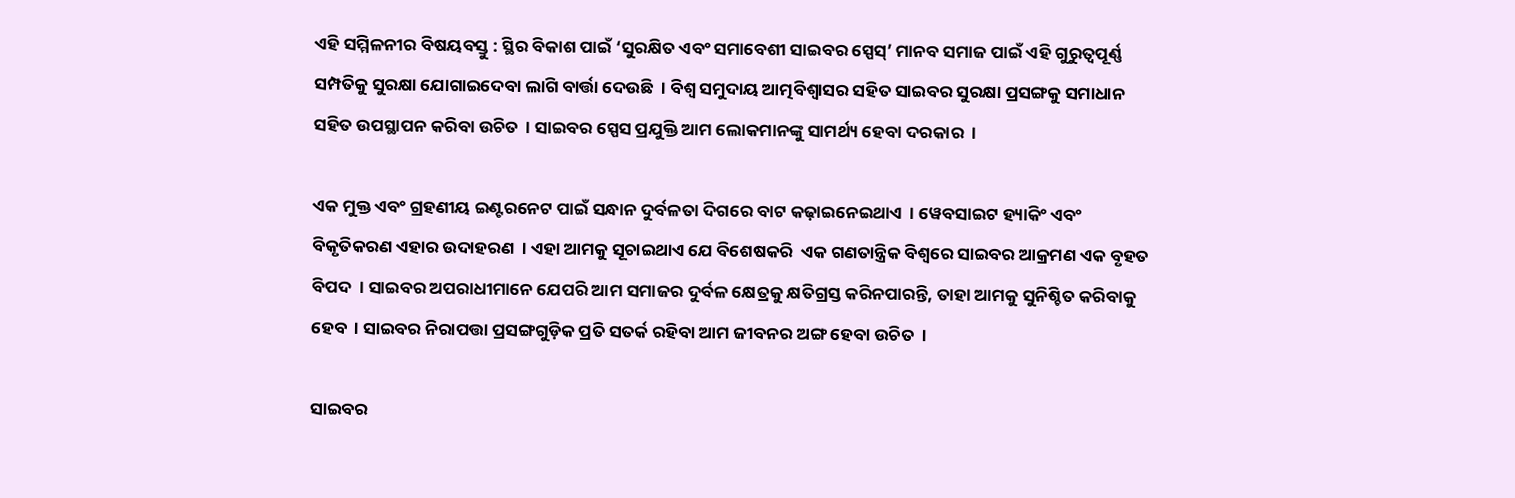ଏହି ସମ୍ମିଳନୀର ବିଷୟବସ୍ତୁ : ସ୍ଥିର ବିକାଶ ପାଇଁ ‘ସୁରକ୍ଷିତ ଏବଂ ସମାବେଶୀ ସାଇବର ସ୍ପେସ୍’ ମାନବ ସମାଜ ପାଇଁ ଏହି ଗୁରୁତ୍ୱପୂର୍ଣ୍ଣ ସମ୍ପତିକୁ ସୁରକ୍ଷା ଯୋଗାଇଦେବା ଲାଗି ବାର୍ତ୍ତା ଦେଉଛି  । ବିଶ୍ୱ ସମୁଦାୟ ଆତ୍ମବିଶ୍ୱାସର ସହିତ ସାଇବର ସୁରକ୍ଷା ପ୍ରସଙ୍ଗକୁ ସମାଧାନ ସହିତ ଉପସ୍ଥାପନ କରିବା ଉଚିତ  । ସାଇବର ସ୍ପେସ ପ୍ରଯୁକ୍ତି ଆମ ଲୋକମାନଙ୍କୁ ସାମର୍ଥ୍ୟ ହେବା ଦରକାର  ।

ଏକ ମୁକ୍ତ ଏବଂ ଗ୍ରହଣୀୟ ଇଣ୍ଟରନେଟ ପାଇଁ ସନ୍ଧାନ ଦୁର୍ବଳତା ଦିଗରେ ବାଟ କଢ଼ାଇନେଇଥାଏ  । ୱେବସାଇଟ ହ୍ୟାକିଂ ଏବଂ ବିକୃତିକରଣ ଏହାର ଉଦାହରଣ  । ଏହା ଆମକୁ ସୂଚାଇଥାଏ ଯେ ବିଶେଷକରି  ଏକ ଗଣତାନ୍ତ୍ରିକ ବିଶ୍ୱରେ ସାଇବର ଆକ୍ରମଣ ଏକ ବୃହତ ବିପଦ  । ସାଇବର ଅପରାଧୀମାନେ ଯେପରି ଆମ ସମାଜର ଦୁର୍ବଳ କ୍ଷେତ୍ରକୁ କ୍ଷତିଗ୍ରସ୍ତ କରିନପାରନ୍ତି, ତାହା ଆମକୁ ସୁନିଶ୍ଚିତ କରିବାକୁ ହେବ  । ସାଇବର ନିରାପତ୍ତା ପ୍ରସଙ୍ଗଗୁଡ଼ିକ ପ୍ରତି ସତର୍କ ରହିବା ଆମ ଜୀବନର ଅଙ୍ଗ ହେବା ଉଚିତ  ।

ସାଇବର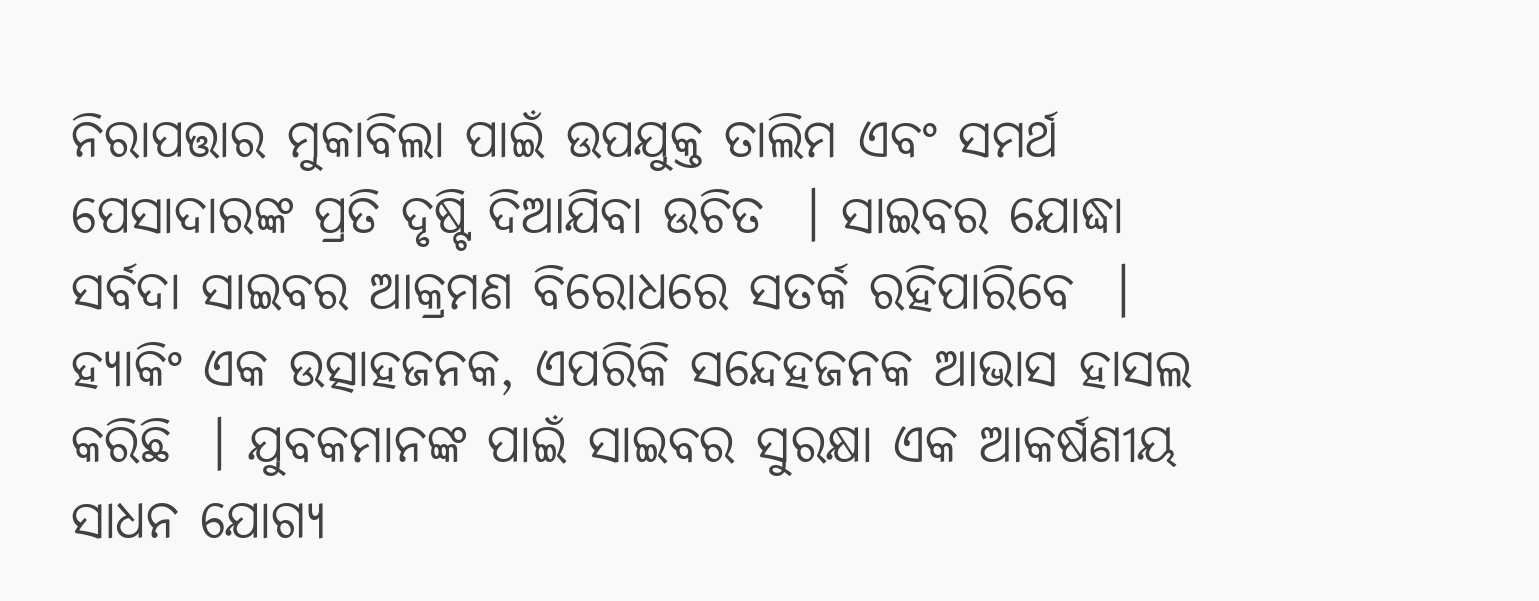ନିରାପତ୍ତାର ମୁକାବିଲା ପାଇଁ ଉପଯୁକ୍ତ ତାଲିମ ଏବଂ ସମର୍ଥ ପେସାଦାରଙ୍କ ପ୍ରତି ଦୃଷ୍ଟି ଦିଆଯିବା ଉଚିତ  । ସାଇବର ଯୋଦ୍ଧା ସର୍ବଦା ସାଇବର ଆକ୍ରମଣ ବିରୋଧରେ ସତର୍କ ରହିପାରିବେ  । ହ୍ୟାକିଂ ଏକ ଉତ୍ସାହଜନକ, ଏପରିକି ସନ୍ଦେହଜନକ ଆଭାସ ହାସଲ କରିଛି  । ଯୁବକମାନଙ୍କ ପାଇଁ ସାଇବର ସୁରକ୍ଷା ଏକ ଆକର୍ଷଣୀୟ ସାଧନ ଯୋଗ୍ୟ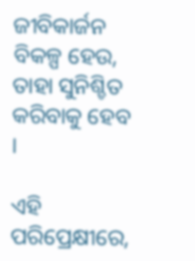ଜୀବିକାର୍ଜନ ବିକଳ୍ପ ହେଉ, ତାହା ସୁନିଶ୍ଚିତ କରିବାକୁ ହେବ  ।

ଏହି ପରିପ୍ରେକ୍ଷୀରେ,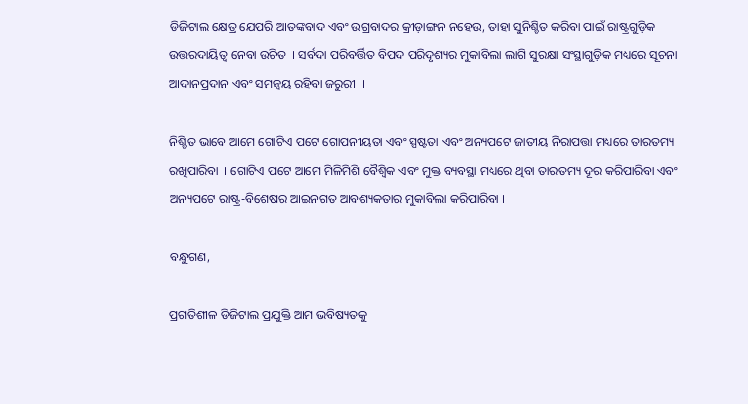ଡିଜିଟାଲ କ୍ଷେତ୍ର ଯେପରି ଆତଙ୍କବାଦ ଏବଂ ଉଗ୍ରବାଦର କ୍ରୀଡ଼ାଙ୍ଗନ ନହେଉ, ତାହା ସୁନିଶ୍ଚିତ କରିବା ପାଇଁ ରାଷ୍ଟ୍ରଗୁଡ଼ିକ ଉତ୍ତରଦାୟିତ୍ୱ ନେବା ଉଚିତ  । ସର୍ବଦା ପରିବର୍ତ୍ତିତ ବିପଦ ପରିଦୃଶ୍ୟର ମୁକାବିଲା ଲାଗି ସୁରକ୍ଷା ସଂସ୍ଥାଗୁଡ଼ିକ ମଧ୍ୟରେ ସୂଚନା ଆଦାନପ୍ରଦାନ ଏବଂ ସମନ୍ୱୟ ରହିବା ଜରୁରୀ  ।

ନିଶ୍ଚିତ ଭାବେ ଆମେ ଗୋଟିଏ ପଟେ ଗୋପନୀୟତା ଏବଂ ସ୍ପଷ୍ଟତା ଏବଂ ଅନ୍ୟପଟେ ଜାତୀୟ ନିରାପତ୍ତା ମଧ୍ୟରେ ତାରତମ୍ୟ ରଖିପାରିବା  । ଗୋଟିଏ ପଟେ ଆମେ ମିଳିମିଶି ବୈଶ୍ୱିକ ଏବଂ ମୁକ୍ତ ବ୍ୟବସ୍ଥା ମଧ୍ୟରେ ଥିବା ତାରତମ୍ୟ ଦୂର କରିପାରିବା ଏବଂ ଅନ୍ୟପଟେ ରାଷ୍ଟ୍ର-ବିଶେଷର ଆଇନଗତ ଆବଶ୍ୟକତାର ମୁକାବିଲା କରିପାରିବା ।

ବନ୍ଧୁଗଣ,

ପ୍ରଗତିଶୀଳ ଡିଜିଟାଲ ପ୍ରଯୁକ୍ତି ଆମ ଭବିଷ୍ୟତକୁ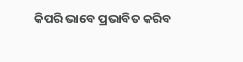କିପରି ଭାବେ ପ୍ରଭାବିତ କରିବ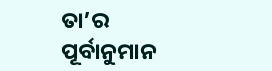ତା’ର ପୂର୍ବାନୁମାନ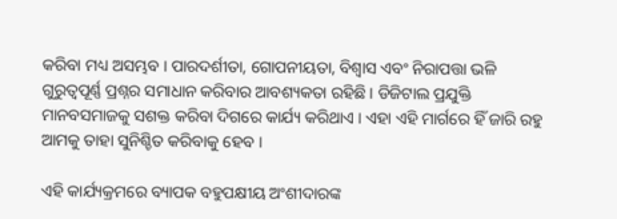କରିବା ମଧ୍ୟ ଅସମ୍ଭବ । ପାରଦର୍ଶୀତା, ଗୋପନୀୟତା, ବିଶ୍ୱାସ ଏବଂ ନିରାପତ୍ତା ଭଳି ଗୁରୁତ୍ୱପୂର୍ଣ୍ଣ ପ୍ରଶ୍ନର ସମାଧାନ କରିବାର ଆବଶ୍ୟକତା ରହିଛି । ଡିଜିଟାଲ ପ୍ରଯୁକ୍ତି  ମାନବସମାଜକୁ ସଶକ୍ତ କରିବା ଦିଗରେ କାର୍ଯ୍ୟ କରିଥାଏ । ଏହା ଏହି ମାର୍ଗରେ ହିଁ ଜାରି ରହୁ ଆମକୁ ତାହା ସୁନିଶ୍ଚିତ କରିବାକୁ ହେବ ।

ଏହି କାର୍ଯ୍ୟକ୍ରମରେ ବ୍ୟାପକ ବହୁପକ୍ଷୀୟ ଅଂଶୀଦାରଙ୍କ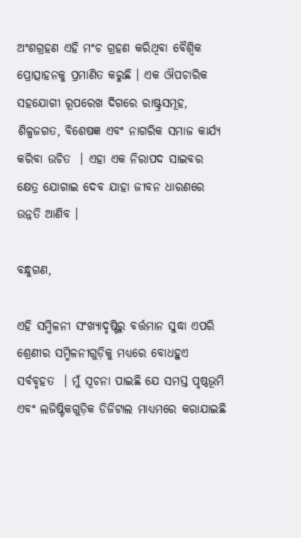ଅଂଶଗ୍ରହଣ ଏହି ମଂଚ ଗ୍ରହଣ କରିଥିବା ବୈଶ୍ୱିକ ପ୍ରୋତ୍ସାହନକୁ ପ୍ରମାଣିତ କରୁଛି । ଏକ ଔପଚାରିକ ସହଯୋଗୀ ରୂପରେଖ ଦିଗରେ ରାଷ୍ଟ୍ରସମୂହ, ଶିଳ୍ପଜଗତ, ବିଶେଷଜ୍ଞ ଏବଂ ନାଗରିକ ସମାଜ କାର୍ଯ୍ୟ କରିବା ଉଚିତ  । ଏହା ଏକ ନିରାପଦ ସାଇବର କ୍ଷେତ୍ର ଯୋଗାଇ ଦେବ ଯାହା ଜୀବନ ଧାରଣରେ ଉନ୍ନତି ଆଣିବ ।

ବନ୍ଧୁଗଣ,

ଏହି ସମ୍ମିଳନୀ ସଂଖ୍ୟାଦୃଷ୍ଟିରୁ ବର୍ତ୍ତମାନ ସୁଦ୍ଧା ଏପରି ଶ୍ରେଣୀର ସମ୍ମିଳନୀଗୁଡ଼ିକୁ ମଧ୍ୟରେ ବୋଧହୁଏ ସର୍ବବୃହତ  । ମୁଁ ସୂଚନା ପାଇଛି ଯେ ସମସ୍ତ ପୃଷ୍ଠଭୂମି ଏବଂ ଲଜିଷ୍ଟିକଗୁଡ଼ିକ ଡିଜିଟାଲ ମାଧ୍ୟମରେ କରାଯାଇଛି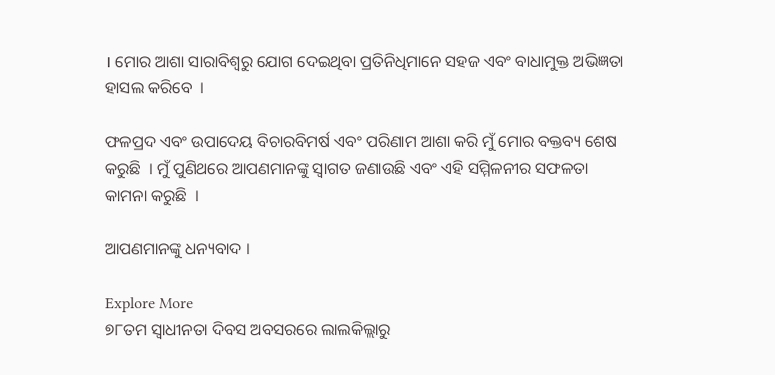। ମୋର ଆଶା ସାରାବିଶ୍ୱରୁ ଯୋଗ ଦେଇଥିବା ପ୍ରତିନିଧିମାନେ ସହଜ ଏବଂ ବାଧାମୁକ୍ତ ଅଭିଜ୍ଞତା ହାସଲ କରିବେ  ।

ଫଳପ୍ରଦ ଏବଂ ଉପାଦେୟ ବିଚାରବିମର୍ଷ ଏବଂ ପରିଣାମ ଆଶା କରି ମୁଁ ମୋର ବକ୍ତବ୍ୟ ଶେଷ କରୁଛି  । ମୁଁ ପୁଣିଥରେ ଆପଣମାନଙ୍କୁ ସ୍ୱାଗତ ଜଣାଉଛି ଏବଂ ଏହି ସମ୍ମିଳନୀର ସଫଳତା କାମନା କରୁଛି  ।

ଆପଣମାନଙ୍କୁ ଧନ୍ୟବାଦ ।

Explore More
୭୮ତମ ସ୍ୱାଧୀନତା ଦିବସ ଅବସରରେ ଲାଲକିଲ୍ଲାରୁ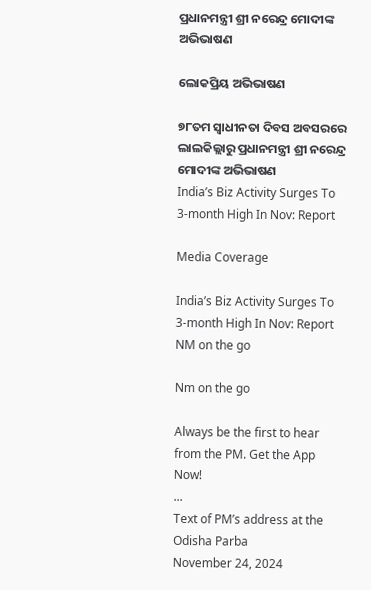ପ୍ରଧାନମନ୍ତ୍ରୀ ଶ୍ରୀ ନରେନ୍ଦ୍ର ମୋଦୀଙ୍କ ଅଭିଭାଷଣ

ଲୋକପ୍ରିୟ ଅଭିଭାଷଣ

୭୮ତମ ସ୍ୱାଧୀନତା ଦିବସ ଅବସରରେ ଲାଲକିଲ୍ଲାରୁ ପ୍ରଧାନମନ୍ତ୍ରୀ ଶ୍ରୀ ନରେନ୍ଦ୍ର ମୋଦୀଙ୍କ ଅଭିଭାଷଣ
India’s Biz Activity Surges To 3-month High In Nov: Report

Media Coverage

India’s Biz Activity Surges To 3-month High In Nov: Report
NM on the go

Nm on the go

Always be the first to hear from the PM. Get the App Now!
...
Text of PM’s address at the Odisha Parba
November 24, 2024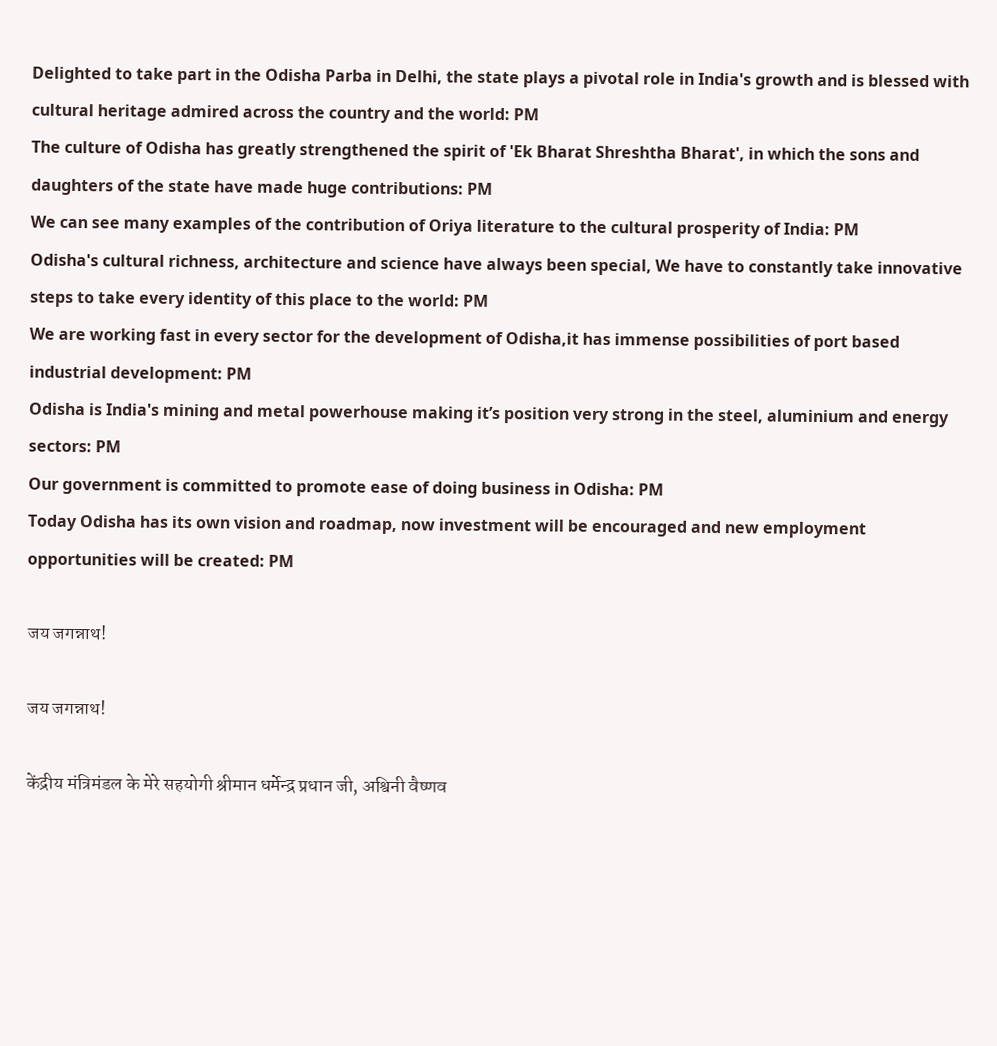Delighted to take part in the Odisha Parba in Delhi, the state plays a pivotal role in India's growth and is blessed with cultural heritage admired across the country and the world: PM
The culture of Odisha has greatly strengthened the spirit of 'Ek Bharat Shreshtha Bharat', in which the sons and daughters of the state have made huge contributions: PM
We can see many examples of the contribution of Oriya literature to the cultural prosperity of India: PM
Odisha's cultural richness, architecture and science have always been special, We have to constantly take innovative steps to take every identity of this place to the world: PM
We are working fast in every sector for the development of Odisha,it has immense possibilities of port based industrial development: PM
Odisha is India's mining and metal powerhouse making it’s position very strong in the steel, aluminium and energy sectors: PM
Our government is committed to promote ease of doing business in Odisha: PM
Today Odisha has its own vision and roadmap, now investment will be encouraged and new employment opportunities will be created: PM

जय जगन्नाथ!

जय जगन्नाथ!

केंद्रीय मंत्रिमंडल के मेरे सहयोगी श्रीमान धर्मेन्द्र प्रधान जी, अश्विनी वैष्णव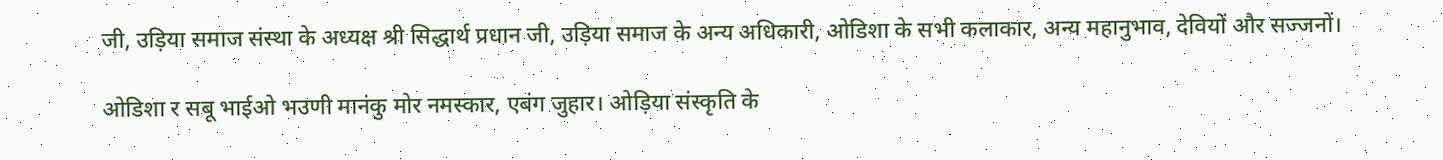जी, उड़िया समाज संस्था के अध्यक्ष श्री सिद्धार्थ प्रधान जी, उड़िया समाज के अन्य अधिकारी, ओडिशा के सभी कलाकार, अन्य महानुभाव, देवियों और सज्जनों।

ओडिशा र सबू भाईओ भउणी मानंकु मोर नमस्कार, एबंग जुहार। ओड़िया संस्कृति के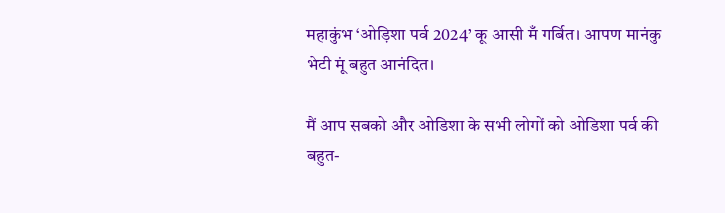महाकुंभ ‘ओड़िशा पर्व 2024’ कू आसी मँ गर्बित। आपण मानंकु भेटी मूं बहुत आनंदित।

मैं आप सबको और ओडिशा के सभी लोगों को ओडिशा पर्व की बहुत-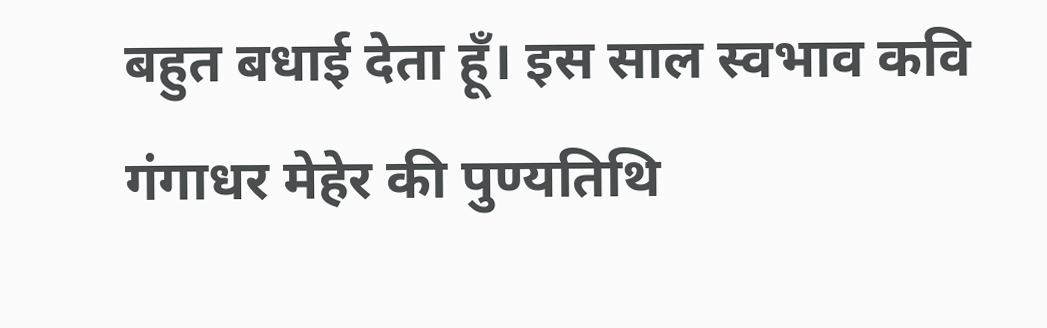बहुत बधाई देता हूँ। इस साल स्वभाव कवि गंगाधर मेहेर की पुण्यतिथि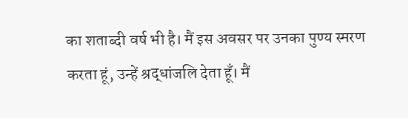का शताब्दी वर्ष भी है। मैं इस अवसर पर उनका पुण्य स्मरण करता हूं, उन्हें श्रद्धांजलि देता हूँ। मैं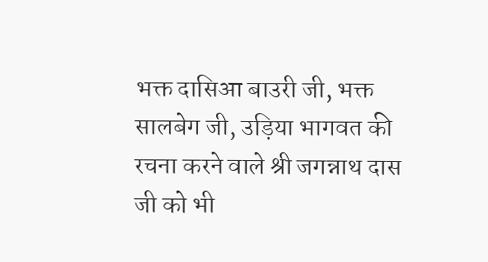भक्त दासिआ बाउरी जी, भक्त सालबेग जी, उड़िया भागवत की रचना करने वाले श्री जगन्नाथ दास जी को भी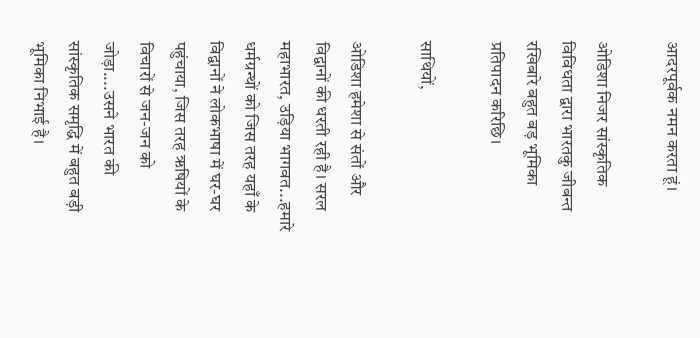आदरपूर्वक नमन करता हूं।

ओडिशा निजर सांस्कृतिक विविधता द्वारा भारतकु जीबन्त रखिबारे बहुत बड़ भूमिका प्रतिपादन करिछि।

साथियों,

ओडिशा हमेशा से संतों और विद्वानों की धरती रही है। सरल महाभारत, उड़िया भागवत...हमारे धर्मग्रन्थों को जिस तरह यहाँ के विद्वानों ने लोकभाषा में घर-घर पहुंचाया, जिस तरह ऋषियों के विचारों से जन-जन को जोड़ा....उसने भारत की सांस्कृतिक समृद्धि में बहुत बड़ी भूमिका निभाई है।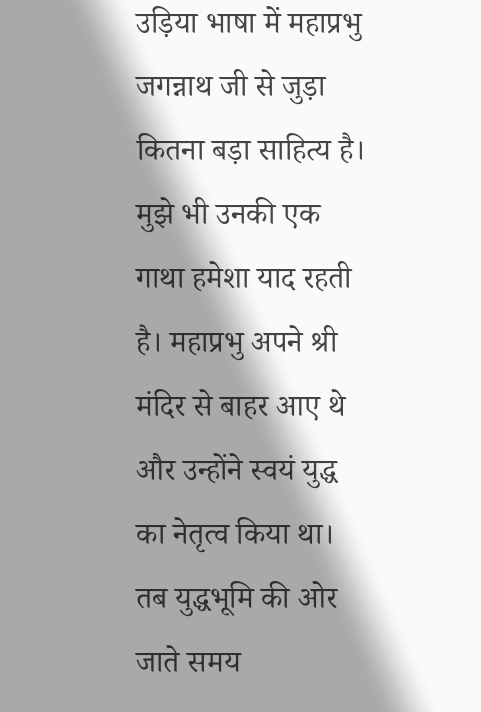उड़िया भाषा में महाप्रभु जगन्नाथ जी से जुड़ा कितना बड़ा साहित्य है। मुझे भी उनकी एक गाथा हमेशा याद रहती है। महाप्रभु अपने श्री मंदिर से बाहर आए थे और उन्होंने स्वयं युद्ध का नेतृत्व किया था। तब युद्धभूमि की ओर जाते समय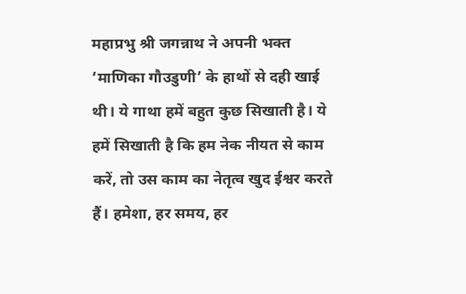महाप्रभु श्री जगन्नाथ ने अपनी भक्त ‘माणिका गौउडुणी’ के हाथों से दही खाई थी। ये गाथा हमें बहुत कुछ सिखाती है। ये हमें सिखाती है कि हम नेक नीयत से काम करें, तो उस काम का नेतृत्व खुद ईश्वर करते हैं। हमेशा, हर समय, हर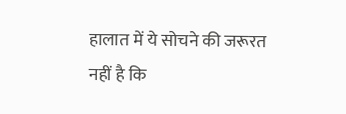हालात में ये सोचने की जरूरत नहीं है कि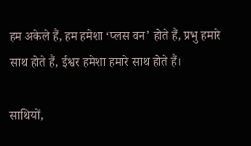हम अकेले हैं, हम हमेशा ‘प्लस वन’ होते हैं, प्रभु हमारे साथ होते हैं, ईश्वर हमेशा हमारे साथ होते हैं।

साथियों,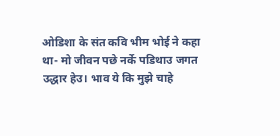ओडिशा के संत कवि भीम भोई ने कहा था- मो जीवन पछे नर्के पडिथाउ जगत उद्धार हेउ। भाव ये कि मुझे चाहे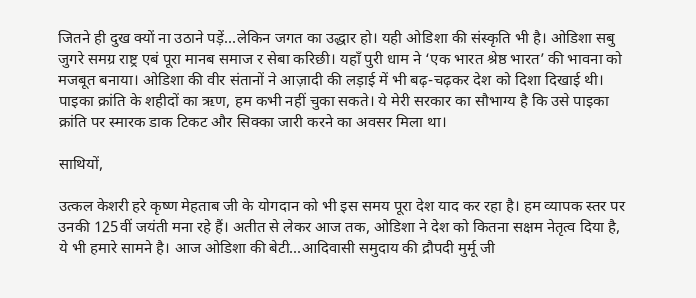जितने ही दुख क्यों ना उठाने पड़ें...लेकिन जगत का उद्धार हो। यही ओडिशा की संस्कृति भी है। ओडिशा सबु जुगरे समग्र राष्ट्र एबं पूरा मानब समाज र सेबा करिछी। यहाँ पुरी धाम ने ‘एक भारत श्रेष्ठ भारत’ की भावना को मजबूत बनाया। ओडिशा की वीर संतानों ने आज़ादी की लड़ाई में भी बढ़-चढ़कर देश को दिशा दिखाई थी। पाइका क्रांति के शहीदों का ऋण, हम कभी नहीं चुका सकते। ये मेरी सरकार का सौभाग्य है कि उसे पाइका क्रांति पर स्मारक डाक टिकट और सिक्का जारी करने का अवसर मिला था।

साथियों,

उत्कल केशरी हरे कृष्ण मेहताब जी के योगदान को भी इस समय पूरा देश याद कर रहा है। हम व्यापक स्तर पर उनकी 125वीं जयंती मना रहे हैं। अतीत से लेकर आज तक, ओडिशा ने देश को कितना सक्षम नेतृत्व दिया है, ये भी हमारे सामने है। आज ओडिशा की बेटी...आदिवासी समुदाय की द्रौपदी मुर्मू जी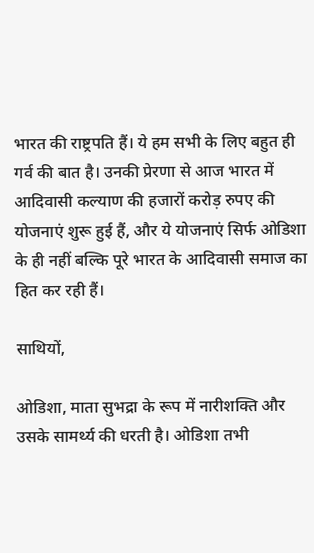भारत की राष्ट्रपति हैं। ये हम सभी के लिए बहुत ही गर्व की बात है। उनकी प्रेरणा से आज भारत में आदिवासी कल्याण की हजारों करोड़ रुपए की योजनाएं शुरू हुई हैं, और ये योजनाएं सिर्फ ओडिशा के ही नहीं बल्कि पूरे भारत के आदिवासी समाज का हित कर रही हैं।

साथियों,

ओडिशा, माता सुभद्रा के रूप में नारीशक्ति और उसके सामर्थ्य की धरती है। ओडिशा तभी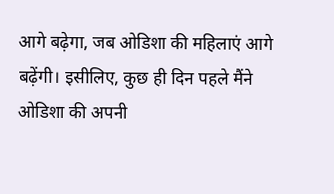आगे बढ़ेगा, जब ओडिशा की महिलाएं आगे बढ़ेंगी। इसीलिए, कुछ ही दिन पहले मैंने ओडिशा की अपनी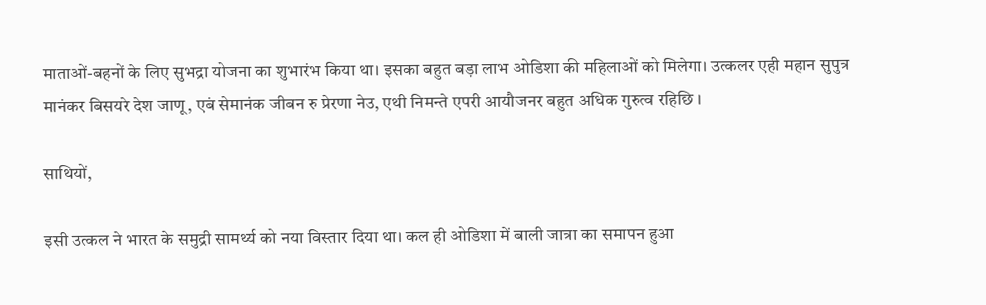माताओं-बहनों के लिए सुभद्रा योजना का शुभारंभ किया था। इसका बहुत बड़ा लाभ ओडिशा की महिलाओं को मिलेगा। उत्कलर एही महान सुपुत्र मानंकर बिसयरे देश जाणू, एबं सेमानंक जीबन रु प्रेरणा नेउ, एथी निमन्ते एपरी आयौजनर बहुत अधिक गुरुत्व रहिछि ।

साथियों,

इसी उत्कल ने भारत के समुद्री सामर्थ्य को नया विस्तार दिया था। कल ही ओडिशा में बाली जात्रा का समापन हुआ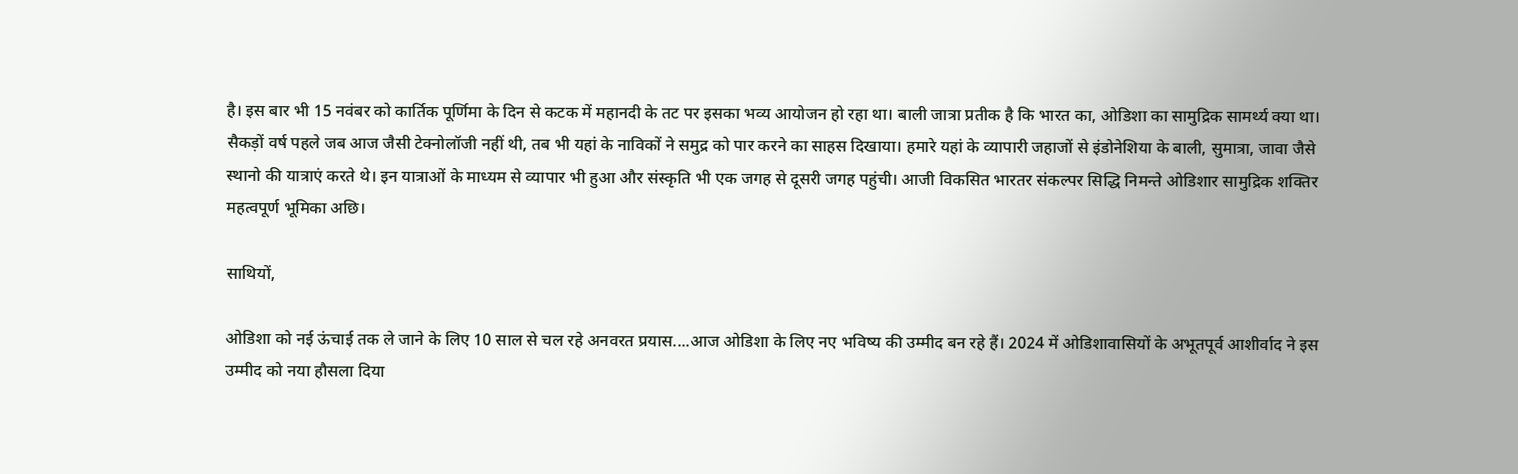है। इस बार भी 15 नवंबर को कार्तिक पूर्णिमा के दिन से कटक में महानदी के तट पर इसका भव्य आयोजन हो रहा था। बाली जात्रा प्रतीक है कि भारत का, ओडिशा का सामुद्रिक सामर्थ्य क्या था। सैकड़ों वर्ष पहले जब आज जैसी टेक्नोलॉजी नहीं थी, तब भी यहां के नाविकों ने समुद्र को पार करने का साहस दिखाया। हमारे यहां के व्यापारी जहाजों से इंडोनेशिया के बाली, सुमात्रा, जावा जैसे स्थानो की यात्राएं करते थे। इन यात्राओं के माध्यम से व्यापार भी हुआ और संस्कृति भी एक जगह से दूसरी जगह पहुंची। आजी विकसित भारतर संकल्पर सिद्धि निमन्ते ओडिशार सामुद्रिक शक्तिर महत्वपूर्ण भूमिका अछि।

साथियों,

ओडिशा को नई ऊंचाई तक ले जाने के लिए 10 साल से चल रहे अनवरत प्रयास....आज ओडिशा के लिए नए भविष्य की उम्मीद बन रहे हैं। 2024 में ओडिशावासियों के अभूतपूर्व आशीर्वाद ने इस उम्मीद को नया हौसला दिया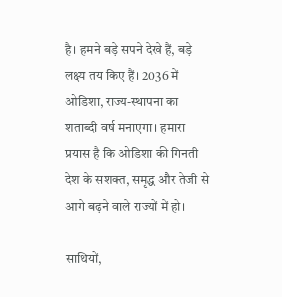है। हमने बड़े सपने देखे हैं, बड़े लक्ष्य तय किए हैं। 2036 में ओडिशा, राज्य-स्थापना का शताब्दी वर्ष मनाएगा। हमारा प्रयास है कि ओडिशा की गिनती देश के सशक्त, समृद्ध और तेजी से आगे बढ़ने वाले राज्यों में हो।

साथियों,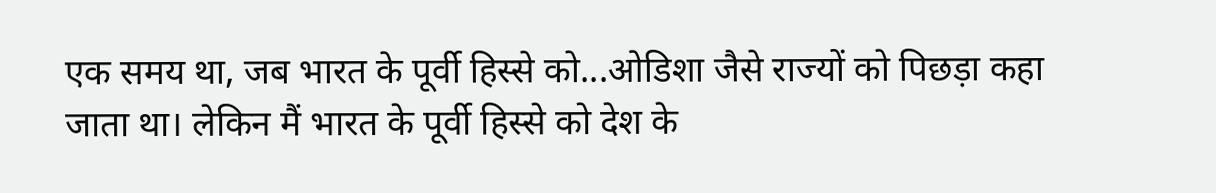एक समय था, जब भारत के पूर्वी हिस्से को...ओडिशा जैसे राज्यों को पिछड़ा कहा जाता था। लेकिन मैं भारत के पूर्वी हिस्से को देश के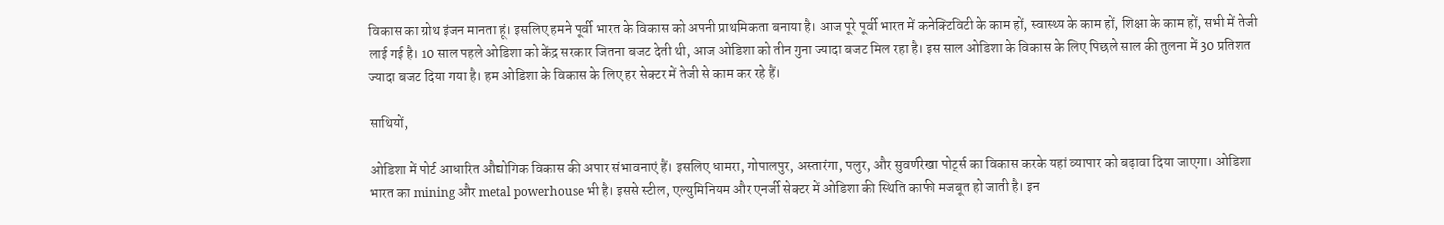विकास का ग्रोथ इंजन मानता हूं। इसलिए हमने पूर्वी भारत के विकास को अपनी प्राथमिकता बनाया है। आज पूरे पूर्वी भारत में कनेक्टिविटी के काम हों, स्वास्थ्य के काम हों, शिक्षा के काम हों, सभी में तेजी लाई गई है। 10 साल पहले ओडिशा को केंद्र सरकार जितना बजट देती थी, आज ओडिशा को तीन गुना ज्यादा बजट मिल रहा है। इस साल ओडिशा के विकास के लिए पिछले साल की तुलना में 30 प्रतिशत ज्यादा बजट दिया गया है। हम ओडिशा के विकास के लिए हर सेक्टर में तेजी से काम कर रहे हैं।

साथियों,

ओडिशा में पोर्ट आधारित औद्योगिक विकास की अपार संभावनाएं हैं। इसलिए धामरा, गोपालपुर, अस्तारंगा, पलुर, और सुवर्णरेखा पोर्ट्स का विकास करके यहां व्यापार को बढ़ावा दिया जाएगा। ओडिशा भारत का mining और metal powerhouse भी है। इससे स्टील, एल्युमिनियम और एनर्जी सेक्टर में ओडिशा की स्थिति काफी मजबूत हो जाती है। इन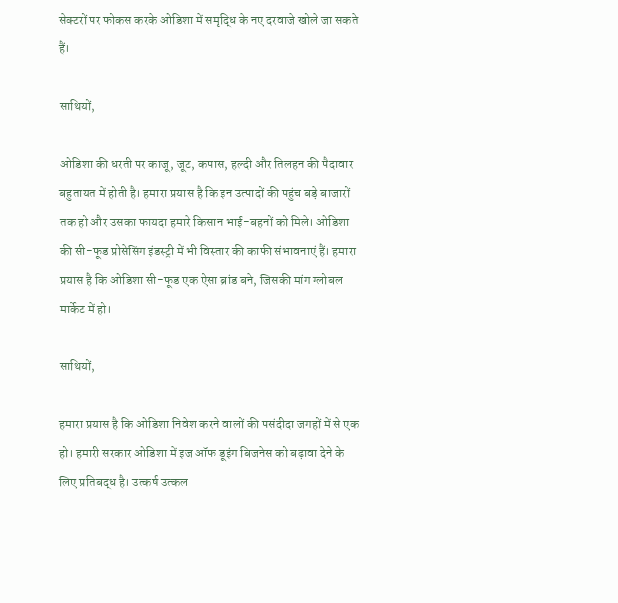सेक्टरों पर फोकस करके ओडिशा में समृद्धि के नए दरवाजे खोले जा सकते हैं।

साथियों,

ओडिशा की धरती पर काजू, जूट, कपास, हल्दी और तिलहन की पैदावार बहुतायत में होती है। हमारा प्रयास है कि इन उत्पादों की पहुंच बड़े बाजारों तक हो और उसका फायदा हमारे किसान भाई-बहनों को मिले। ओडिशा की सी-फूड प्रोसेसिंग इंडस्ट्री में भी विस्तार की काफी संभावनाएं हैं। हमारा प्रयास है कि ओडिशा सी-फूड एक ऐसा ब्रांड बने, जिसकी मांग ग्लोबल मार्केट में हो।

साथियों,

हमारा प्रयास है कि ओडिशा निवेश करने वालों की पसंदीदा जगहों में से एक हो। हमारी सरकार ओडिशा में इज ऑफ डूइंग बिजनेस को बढ़ावा देने के लिए प्रतिबद्ध है। उत्कर्ष उत्कल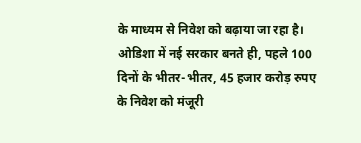के माध्यम से निवेश को बढ़ाया जा रहा है। ओडिशा में नई सरकार बनते ही, पहले 100 दिनों के भीतर-भीतर, 45 हजार करोड़ रुपए के निवेश को मंजूरी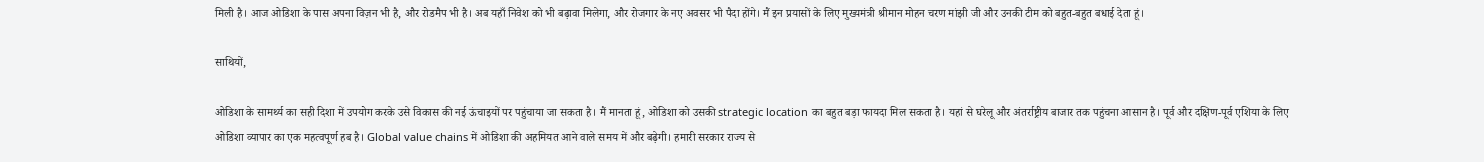मिली है। आज ओडिशा के पास अपना विज़न भी है, और रोडमैप भी है। अब यहाँ निवेश को भी बढ़ावा मिलेगा, और रोजगार के नए अवसर भी पैदा होंगे। मैं इन प्रयासों के लिए मुख्यमंत्री श्रीमान मोहन चरण मांझी जी और उनकी टीम को बहुत-बहुत बधाई देता हूं।

साथियों,

ओडिशा के सामर्थ्य का सही दिशा में उपयोग करके उसे विकास की नई ऊंचाइयों पर पहुंचाया जा सकता है। मैं मानता हूं, ओडिशा को उसकी strategic location का बहुत बड़ा फायदा मिल सकता है। यहां से घरेलू और अंतर्राष्ट्रीय बाजार तक पहुंचना आसान है। पूर्व और दक्षिण-पूर्व एशिया के लिए ओडिशा व्यापार का एक महत्वपूर्ण हब है। Global value chains में ओडिशा की अहमियत आने वाले समय में और बढ़ेगी। हमारी सरकार राज्य से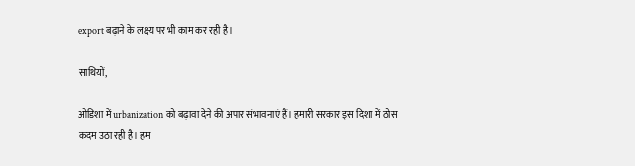export बढ़ाने के लक्ष्य पर भी काम कर रही है।

साथियों,

ओडिशा में urbanization को बढ़ावा देने की अपार संभावनाएं हैं। हमारी सरकार इस दिशा में ठोस कदम उठा रही है। हम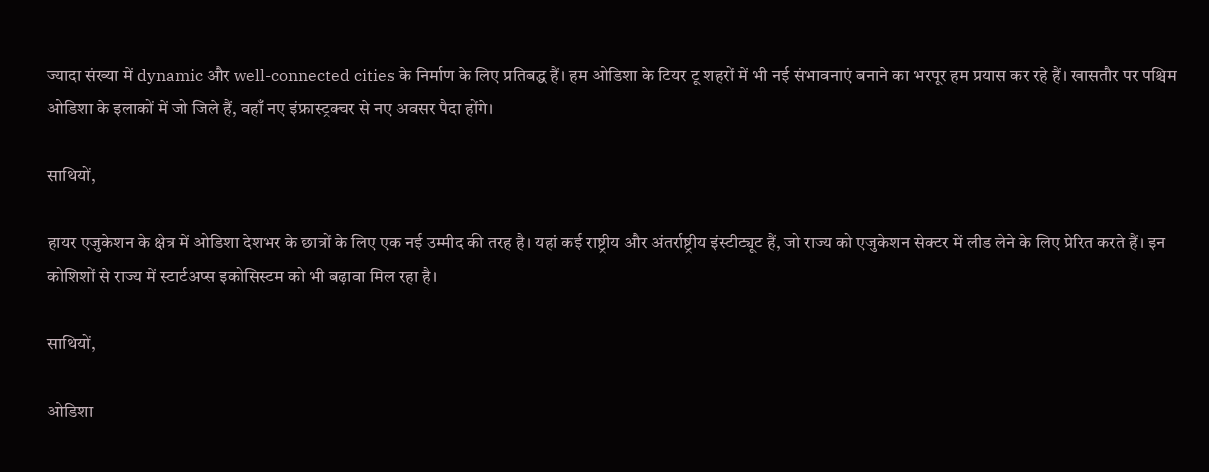ज्यादा संख्या में dynamic और well-connected cities के निर्माण के लिए प्रतिबद्ध हैं। हम ओडिशा के टियर टू शहरों में भी नई संभावनाएं बनाने का भरपूर हम प्रयास कर रहे हैं। खासतौर पर पश्चिम ओडिशा के इलाकों में जो जिले हैं, वहाँ नए इंफ्रास्ट्रक्चर से नए अवसर पैदा होंगे।

साथियों,

हायर एजुकेशन के क्षेत्र में ओडिशा देशभर के छात्रों के लिए एक नई उम्मीद की तरह है। यहां कई राष्ट्रीय और अंतर्राष्ट्रीय इंस्टीट्यूट हैं, जो राज्य को एजुकेशन सेक्टर में लीड लेने के लिए प्रेरित करते हैं। इन कोशिशों से राज्य में स्टार्टअप्स इकोसिस्टम को भी बढ़ावा मिल रहा है।

साथियों,

ओडिशा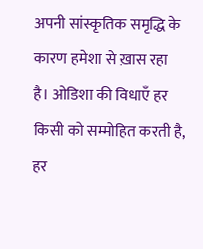अपनी सांस्कृतिक समृद्धि के कारण हमेशा से ख़ास रहा है। ओडिशा की विधाएँ हर किसी को सम्मोहित करती है, हर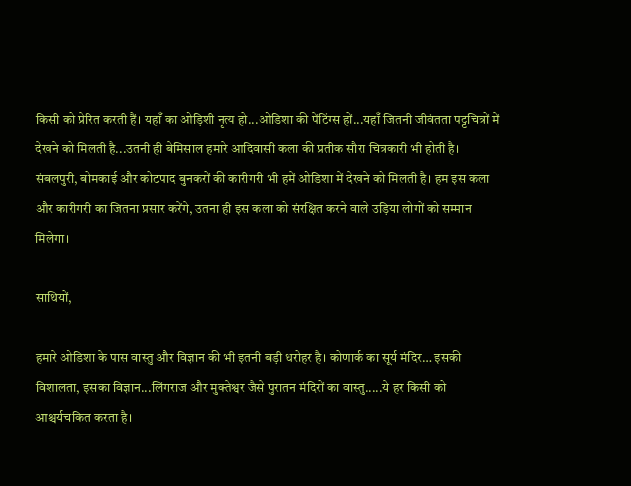किसी को प्रेरित करती हैं। यहाँ का ओड़िशी नृत्य हो...ओडिशा की पेंटिंग्स हों...यहाँ जितनी जीवंतता पट्टचित्रों में देखने को मिलती है...उतनी ही बेमिसाल हमारे आदिवासी कला की प्रतीक सौरा चित्रकारी भी होती है। संबलपुरी, बोमकाई और कोटपाद बुनकरों की कारीगरी भी हमें ओडिशा में देखने को मिलती है। हम इस कला और कारीगरी का जितना प्रसार करेंगे, उतना ही इस कला को संरक्षित करने वाले उड़िया लोगों को सम्मान मिलेगा।

साथियों,

हमारे ओडिशा के पास वास्तु और विज्ञान की भी इतनी बड़ी धरोहर है। कोणार्क का सूर्य मंदिर… इसकी विशालता, इसका विज्ञान...लिंगराज और मुक्तेश्वर जैसे पुरातन मंदिरों का वास्तु.....ये हर किसी को आश्चर्यचकित करता है।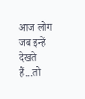आज लोग जब इन्हें देखते हैं...तो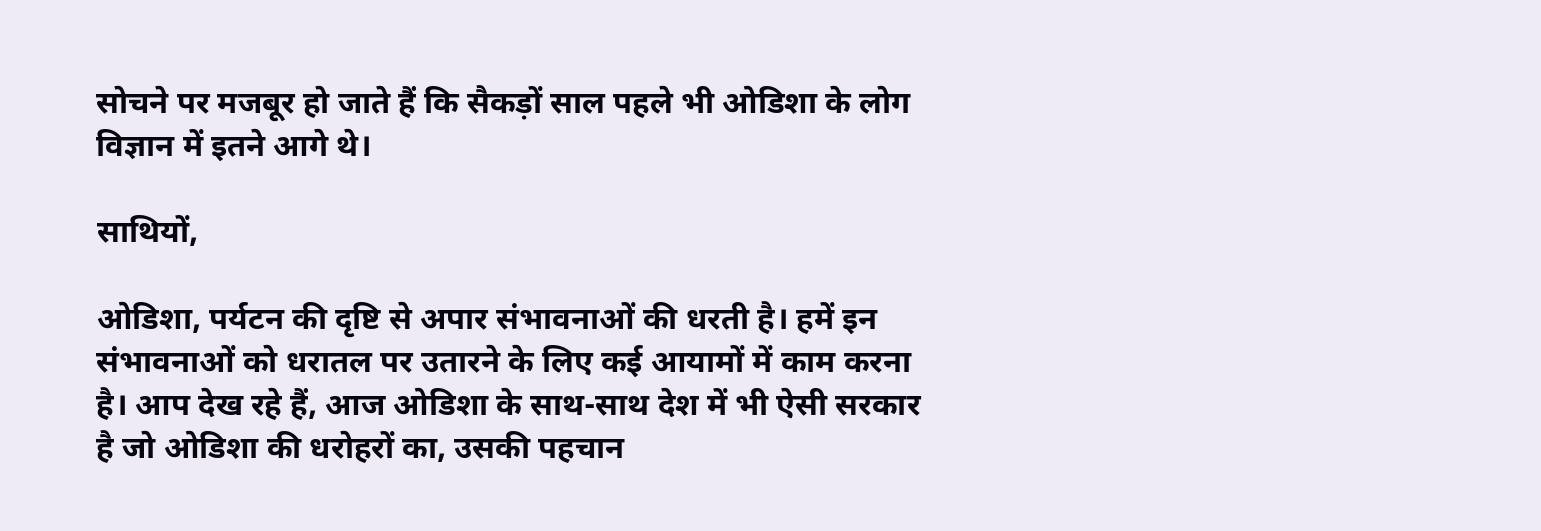सोचने पर मजबूर हो जाते हैं कि सैकड़ों साल पहले भी ओडिशा के लोग विज्ञान में इतने आगे थे।

साथियों,

ओडिशा, पर्यटन की दृष्टि से अपार संभावनाओं की धरती है। हमें इन संभावनाओं को धरातल पर उतारने के लिए कई आयामों में काम करना है। आप देख रहे हैं, आज ओडिशा के साथ-साथ देश में भी ऐसी सरकार है जो ओडिशा की धरोहरों का, उसकी पहचान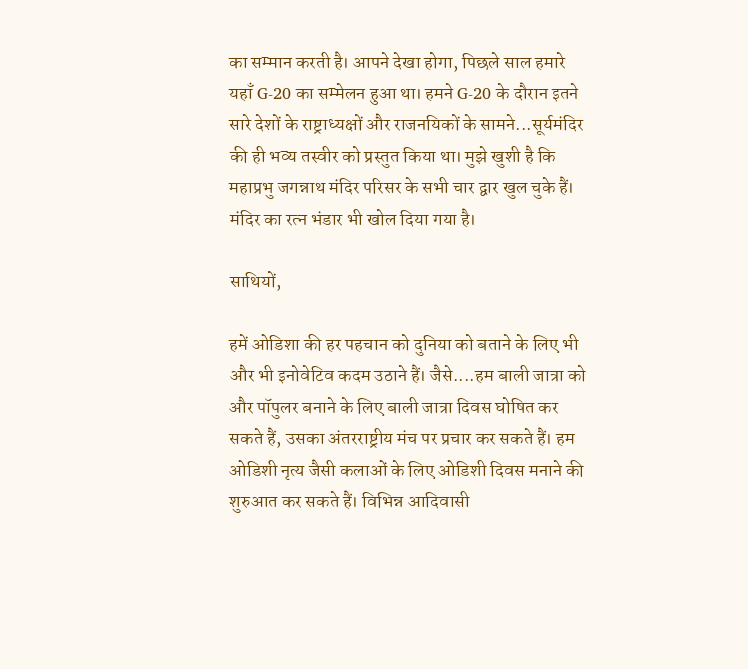का सम्मान करती है। आपने देखा होगा, पिछले साल हमारे यहाँ G-20 का सम्मेलन हुआ था। हमने G-20 के दौरान इतने सारे देशों के राष्ट्राध्यक्षों और राजनयिकों के सामने...सूर्यमंदिर की ही भव्य तस्वीर को प्रस्तुत किया था। मुझे खुशी है कि महाप्रभु जगन्नाथ मंदिर परिसर के सभी चार द्वार खुल चुके हैं। मंदिर का रत्न भंडार भी खोल दिया गया है।

साथियों,

हमें ओडिशा की हर पहचान को दुनिया को बताने के लिए भी और भी इनोवेटिव कदम उठाने हैं। जैसे....हम बाली जात्रा को और पॉपुलर बनाने के लिए बाली जात्रा दिवस घोषित कर सकते हैं, उसका अंतरराष्ट्रीय मंच पर प्रचार कर सकते हैं। हम ओडिशी नृत्य जैसी कलाओं के लिए ओडिशी दिवस मनाने की शुरुआत कर सकते हैं। विभिन्न आदिवासी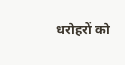धरोहरों को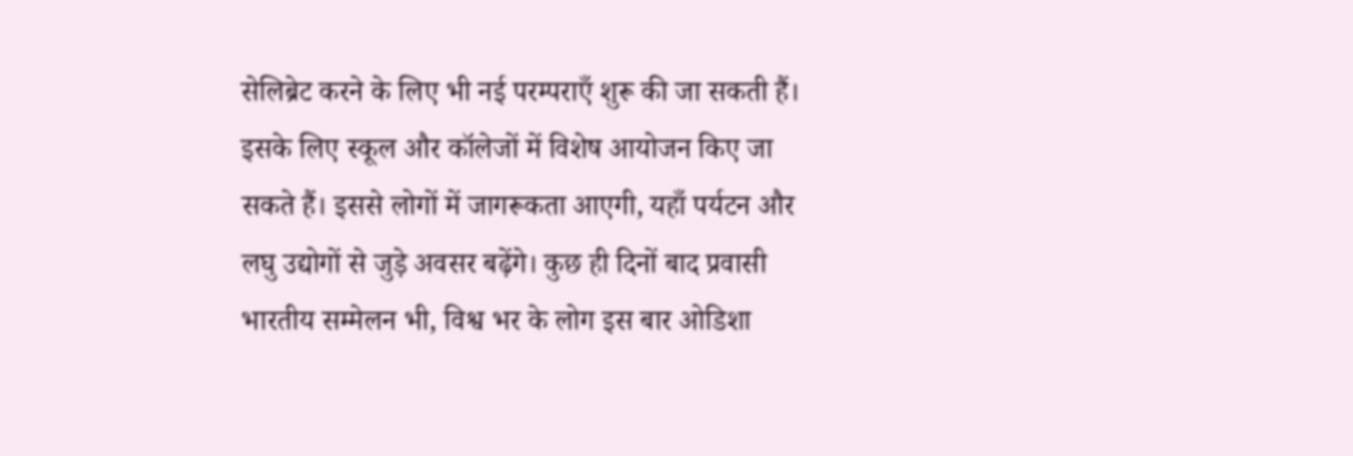सेलिब्रेट करने के लिए भी नई परम्पराएँ शुरू की जा सकती हैं। इसके लिए स्कूल और कॉलेजों में विशेष आयोजन किए जा सकते हैं। इससे लोगों में जागरूकता आएगी, यहाँ पर्यटन और लघु उद्योगों से जुड़े अवसर बढ़ेंगे। कुछ ही दिनों बाद प्रवासी भारतीय सम्मेलन भी, विश्व भर के लोग इस बार ओडिशा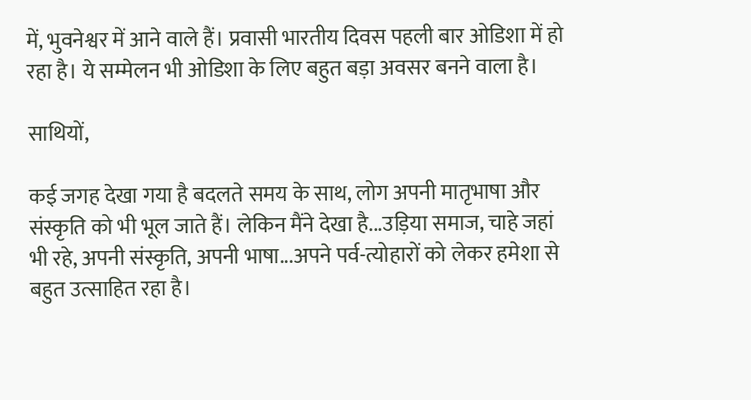में, भुवनेश्वर में आने वाले हैं। प्रवासी भारतीय दिवस पहली बार ओडिशा में हो रहा है। ये सम्मेलन भी ओडिशा के लिए बहुत बड़ा अवसर बनने वाला है।

साथियों,

कई जगह देखा गया है बदलते समय के साथ, लोग अपनी मातृभाषा और संस्कृति को भी भूल जाते हैं। लेकिन मैंने देखा है...उड़िया समाज, चाहे जहां भी रहे, अपनी संस्कृति, अपनी भाषा...अपने पर्व-त्योहारों को लेकर हमेशा से बहुत उत्साहित रहा है।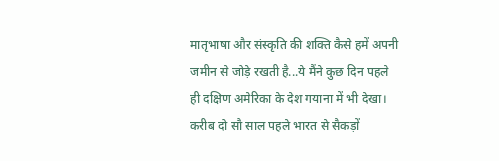मातृभाषा और संस्कृति की शक्ति कैसे हमें अपनी जमीन से जोड़े रखती है...ये मैंने कुछ दिन पहले ही दक्षिण अमेरिका के देश गयाना में भी देखा। करीब दो सौ साल पहले भारत से सैकड़ों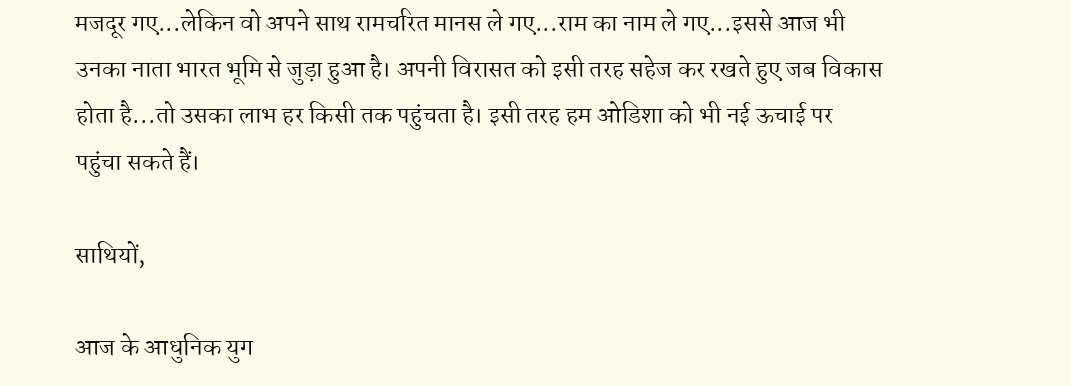मजदूर गए...लेकिन वो अपने साथ रामचरित मानस ले गए...राम का नाम ले गए...इससे आज भी उनका नाता भारत भूमि से जुड़ा हुआ है। अपनी विरासत को इसी तरह सहेज कर रखते हुए जब विकास होता है...तो उसका लाभ हर किसी तक पहुंचता है। इसी तरह हम ओडिशा को भी नई ऊचाई पर पहुंचा सकते हैं।

साथियों,

आज के आधुनिक युग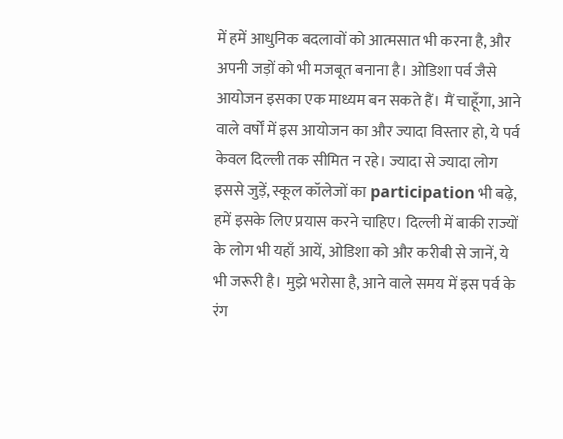में हमें आधुनिक बदलावों को आत्मसात भी करना है, और अपनी जड़ों को भी मजबूत बनाना है। ओडिशा पर्व जैसे आयोजन इसका एक माध्यम बन सकते हैं। मैं चाहूँगा, आने वाले वर्षों में इस आयोजन का और ज्यादा विस्तार हो, ये पर्व केवल दिल्ली तक सीमित न रहे। ज्यादा से ज्यादा लोग इससे जुड़ें, स्कूल कॉलेजों का participation भी बढ़े, हमें इसके लिए प्रयास करने चाहिए। दिल्ली में बाकी राज्यों के लोग भी यहाँ आयें, ओडिशा को और करीबी से जानें, ये भी जरूरी है। मुझे भरोसा है, आने वाले समय में इस पर्व के रंग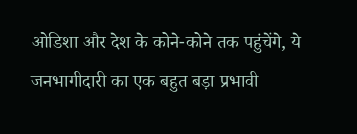ओडिशा और देश के कोने-कोने तक पहुंचेंगे, ये जनभागीदारी का एक बहुत बड़ा प्रभावी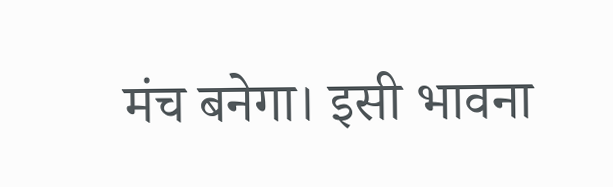मंच बनेगा। इसी भावना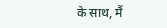के साथ, मैं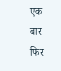एक बार फिर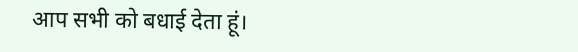आप सभी को बधाई देता हूं।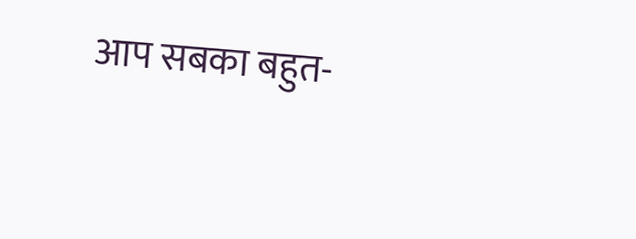आप सबका बहुत-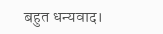बहुत धन्यवाद।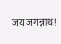जय जगन्नाथ!